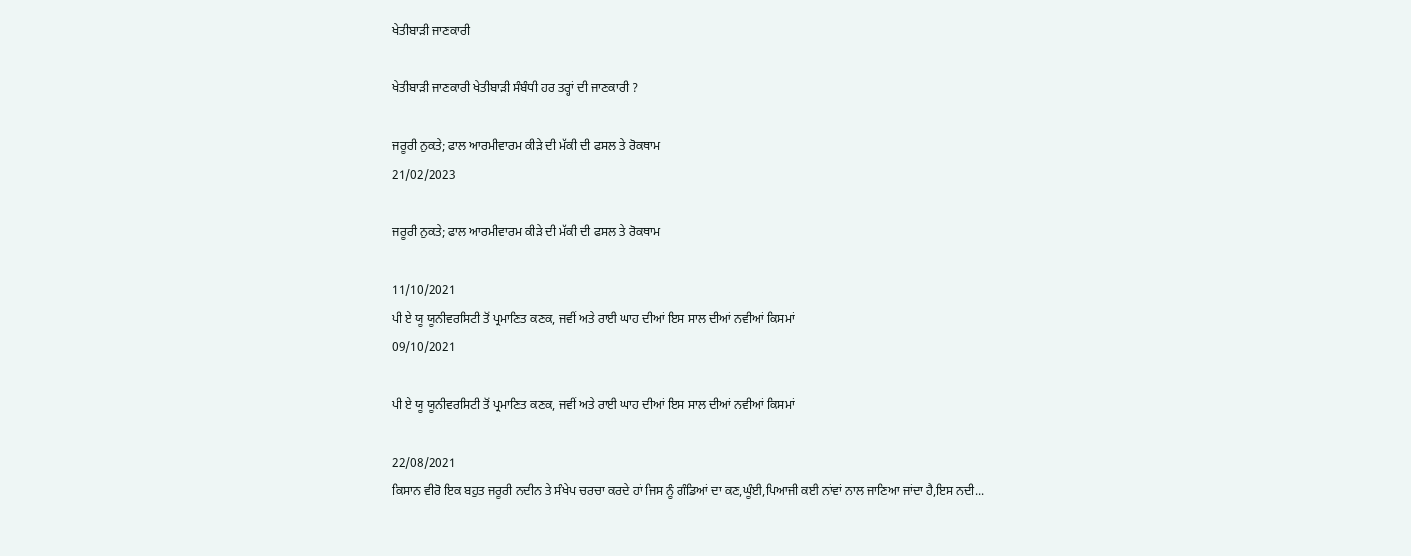ਖੇਤੀਬਾੜੀ ਜਾਣਕਾਰੀ

ਖੇਤੀਬਾੜੀ ਜਾਣਕਾਰੀ ਖੇਤੀਬਾੜੀ ਸੰਬੰਧੀ ਹਰ ਤਰ੍ਹਾਂ ਦੀ ਜਾਣਕਾਰੀ ?

ਜਰੂਰੀ ਨੁਕਤੇ; ਫਾਲ ਆਰਮੀਵਾਰਮ ਕੀੜੇ ਦੀ ਮੱਕੀ ਦੀ ਫਸਲ ਤੇ ਰੋਕਥਾਮ
21/02/2023

ਜਰੂਰੀ ਨੁਕਤੇ; ਫਾਲ ਆਰਮੀਵਾਰਮ ਕੀੜੇ ਦੀ ਮੱਕੀ ਦੀ ਫਸਲ ਤੇ ਰੋਕਥਾਮ

11/10/2021
ਪੀ ਏ ਯੂ ਯੂਨੀਵਰਸਿਟੀ ਤੋਂ ਪ੍ਰਮਾਣਿਤ ਕਣਕ, ਜਵੀਂ ਅਤੇ ਰਾਈ ਘਾਹ ਦੀਆਂ ਇਸ ਸਾਲ ਦੀਆਂ ਨਵੀਆਂ ਕਿਸਮਾਂ
09/10/2021

ਪੀ ਏ ਯੂ ਯੂਨੀਵਰਸਿਟੀ ਤੋਂ ਪ੍ਰਮਾਣਿਤ ਕਣਕ, ਜਵੀਂ ਅਤੇ ਰਾਈ ਘਾਹ ਦੀਆਂ ਇਸ ਸਾਲ ਦੀਆਂ ਨਵੀਆਂ ਕਿਸਮਾਂ

22/08/2021
ਕਿਸਾਨ ਵੀਰੋ ਇਕ ਬਹੁਤ ਜਰੂਰੀ ਨਦੀਨ ਤੇ ਸੰਖੇਪ ਚਰਚਾ ਕਰਦੇ ਹਾਂ ਜਿਸ ਨੂੰ ਗੰਡਿਆਂ ਦਾ ਕਣ,ਘੂੰਈ,ਪਿਆਜੀ ਕਈ ਨਾਂਵਾਂ ਨਾਲ ਜਾਣਿਆ ਜਾਂਦਾ ਹੈ,ਇਸ ਨਦੀ...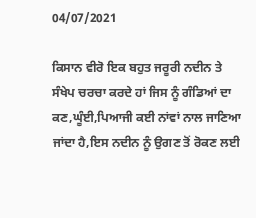04/07/2021

ਕਿਸਾਨ ਵੀਰੋ ਇਕ ਬਹੁਤ ਜਰੂਰੀ ਨਦੀਨ ਤੇ ਸੰਖੇਪ ਚਰਚਾ ਕਰਦੇ ਹਾਂ ਜਿਸ ਨੂੰ ਗੰਡਿਆਂ ਦਾ ਕਣ,ਘੂੰਈ,ਪਿਆਜੀ ਕਈ ਨਾਂਵਾਂ ਨਾਲ ਜਾਣਿਆ ਜਾਂਦਾ ਹੈ,ਇਸ ਨਦੀਨ ਨੂੰ ਉਗਣ ਤੋਂ ਰੋਕਣ ਲਈ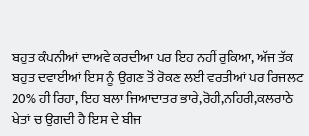ਬਹੁਤ ਕੰਪਨੀਆਂ ਦਾਅਵੇ ਕਰਦੀਆ ਪਰ ਇਹ ਨਹੀਂ ਰੁਕਿਆ, ਅੱਜ ਤੱਕ ਬਹੁਤ ਦਵਾਈਆਂ ਇਸ ਨੂੰ ਉਗਣ ਤੋਂ ਰੋਕਣ ਲਈ ਵਰਤੀਆਂ ਪਰ ਰਿਜਲਟ 20% ਹੀ ਰਿਹਾ, ਇਹ ਬਲਾ ਜਿਆਦਾਤਰ ਭਾਰੇ,ਰੋਹੀ,ਨਹਿਰੀ,ਕਲਰਾਠੇ ਖੇਤਾਂ ਚ ਉਗਦੀ ਹੈ ਇਸ ਦੇ ਬੀਜ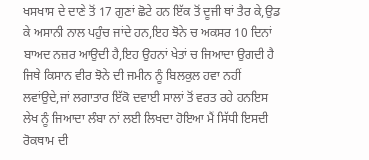ਖਸਖਾਸ ਦੇ ਦਾਣੇ ਤੋਂ 17 ਗੁਣਾਂ ਛੋਟੇ ਹਨ ਇੱਕ ਤੋਂ ਦੂਜੀ ਥਾਂ ਤੈਰ ਕੇ,ਉਡ ਕੇ ਅਸਾਨੀ ਨਾਲ ਪਹੁੰਚ ਜਾਂਦੇ ਹਨ,ਇਹ ਝੋਨੇ ਚ ਅਕਸਰ 10 ਦਿਨਾਂ ਬਾਅਦ ਨਜ਼ਰ ਆਉਦੀ ਹੈ,ਇਹ ਉਹਨਾਂ ਖੇਤਾਂ ਚ ਜਿਆਦਾ ਉਗਦੀ ਹੈ ਜਿਥੇ ਕਿਸਾਨ ਵੀਰ ਝੋਨੇ ਦੀ ਜਮੀਨ ਨੂੰ ਬਿਲਕੁਲ ਹਵਾ ਨਹੀਂ ਲਵਾਂਉਦੇ,ਜਾਂ ਲਗਾਤਾਰ ਇੱਕੋ ਦਵਾਈ ਸਾਲਾਂ ਤੋਂ ਵਰਤ ਰਹੇ ਹਨਇਸ ਲੇਖ ਨੂੰ ਜਿਆਦਾ ਲੰਬਾ ਨਾਂ ਲਈ ਲਿਖਦਾ ਹੋਇਆ ਮੈਂ ਸਿੱਧੀ ਇਸਦੀ ਰੋਕਥਾਮ ਦੀ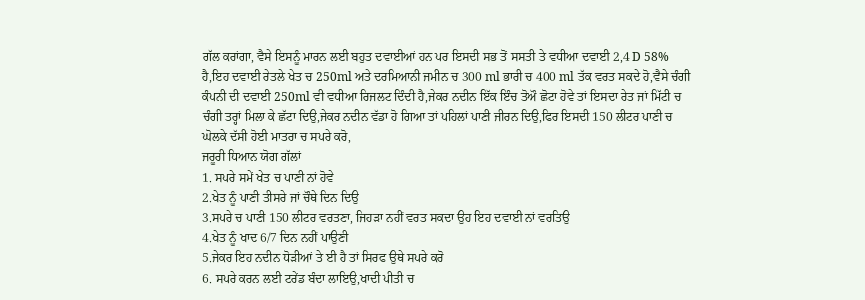ਗੱਲ ਕਰਾਂਗਾ, ਵੈਸੇ ਇਸਨੂੰ ਮਾਰਨ ਲਈ ਬਹੁਤ ਦਵਾਈਆਂ ਹਨ ਪਰ ਇਸਦੀ ਸਭ ਤੋਂ ਸਸਤੀ ਤੇ ਵਧੀਆ ਦਵਾਈ 2,4 D 58% ਹੈ,ਇਹ ਦਵਾਈ ਰੇਤਲੇ ਖੇਤ ਚ 250ml ਅਤੇ ਦਰਮਿਆਨੀ ਜਮੀਨ ਚ 300 ml ਭਾਰੀ ਚ 400 ml ਤੱਕ ਵਰਤ ਸਕਦੇ ਹੋ,ਵੈਸੇ ਚੰਗੀ ਕੰਪਨੀ ਦੀ ਦਵਾਈ 250ml ਵੀ ਵਧੀਆ ਰਿਜਲਟ ਦਿੰਦੀ ਹੈ,ਜੇਕਰ ਨਦੀਨ ਇੱਕ ਇੰਚ ਤੋਔ ਛੋਟਾ ਹੋਵੇ ਤਾਂ ਇਸਦਾ ਰੇਤ ਜਾਂ ਮਿੱਟੀ ਚ ਚੰਗੀ ਤਰ੍ਹਾਂ ਮਿਲਾ ਕੇ ਛੱਟਾ ਦਿਉ,ਜੇਕਰ ਨਦੀਨ ਵੱਡਾ ਹੋ ਗਿਆ ਤਾਂ ਪਹਿਲਾਂ ਪਾਣੀ ਜੀਰਨ ਦਿਉ,ਫਿਰ ਇਸਦੀ 150 ਲੀਟਰ ਪਾਣੀ ਚ ਘੋਲਕੇ ਦੱਸੀ ਹੋਈ ਮਾਤਰਾ ਚ ਸਪਰੇ ਕਰੋ,
ਜਰੂਰੀ ਧਿਆਨ ਯੋਗ ਗੱਲਾਂ
1. ਸਪਰੇ ਸਮੇਂ ਖੇਤ ਚ ਪਾਣੀ ਨਾਂ ਹੋਵੇ
2.ਖੇਤ ਨੂੰ ਪਾਣੀ ਤੀਸਰੇ ਜਾਂ ਚੌਥੇ ਦਿਨ ਦਿਉ
3.ਸਪਰੇ ਚ ਪਾਣੀ 150 ਲੀਟਰ ਵਰਤਣਾ, ਜਿਹੜਾ ਨਹੀਂ ਵਰਤ ਸਕਦਾ ਉਹ ਇਹ ਦਵਾਈ ਨਾਂ ਵਰਤਿਉ
4.ਖੇਤ ਨੂੰ ਖਾਦ 6/7 ਦਿਨ ਨਹੀਂ ਪਾਉਣੀ
5.ਜੇਕਰ ਇਹ ਨਦੀਨ ਧੋੜੀਆਂ ਤੇ ਈ ਹੈ ਤਾਂ ਸਿਰਫ ਉਥੇ ਸਪਰੇ ਕਰੋ
6. ਸਪਰੇ ਕਰਨ ਲਈ ਟਰੇਂਡ ਬੰਦਾ ਲਾਇਉ,ਖਾਦੀ ਪੀਤੀ ਚ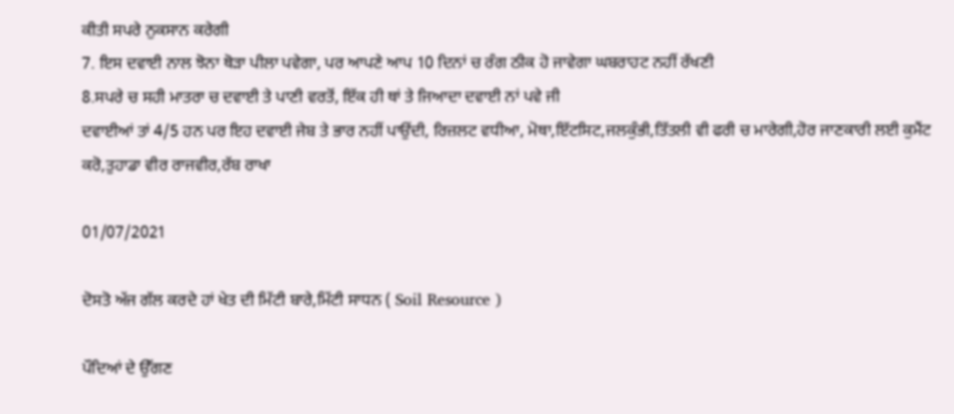ਕੀਤੀ ਸਪਰੇ ਨੁਕਸਾਨ ਕਰੇਗੀ
7. ਇਸ ਦਵਾਈ ਨਾਲ ਝੋਨਾ ਥੋੜਾ ਪੀਲਾ ਪਵੇਗਾ, ਪਰ ਆਪਣੇ ਆਪ 10 ਦਿਨਾਂ ਚ ਰੰਗ ਠੀਕ ਹੋ ਜਾਵੇਗਾ ਘਬਰਾਹਟ ਨਹੀਂ ਰੱਖਣੀ
8.ਸਪਰੇ ਚ ਸਹੀ ਮਾਤਰਾ ਚ ਦਵਾਈ ਤੇ ਪਾਣੀ ਵਰਤੋਂ, ਇੱਕ ਹੀ ਥਾਂ ਤੇ ਜਿਆਦਾ ਦਵਾਈ ਨਾਂ ਪਵੇ ਜੀ
ਦਵਾਈਆਂ ਤਾਂ 4/5 ਹਨ ਪਰ ਇਹ ਦਵਾਈ ਜੇਬ ਤੇ ਭਾਰ ਨਹੀਂ ਪਾਉਂਦੀ, ਰਿਜ਼ਲਟ ਵਧੀਆ, ਮੋਥਾ,ਇੱਟਸਿਟ,ਜਲਕੁੰਭੀ,ਤਿੱਤਲੀ ਵੀ ਫਰੀ ਚ ਮਾਰੇਗੀ,ਹੋਰ ਜਾਣਕਾਰੀ ਲਈ ਕੁਮੈਂਟ ਕਰੋ,ਤੁਹਾਡਾ ਵੀਰ ਰਾਜਵੀਰ,ਰੱਬ ਰਾਖਾ

01/07/2021

ਦੋਸਤੋ ਅੱਜ ਗੱਲ ਕਰਦੇ ਹਾਂ ਖੇਤ ਦੀ ਮਿੱਟੀ ਬਾਰੇ,ਮਿੱਟੀ ਸਾਧਨ ( Soil Resource )

ਪੌਦਿਆਂ ਦੇ ਉੱਗਣ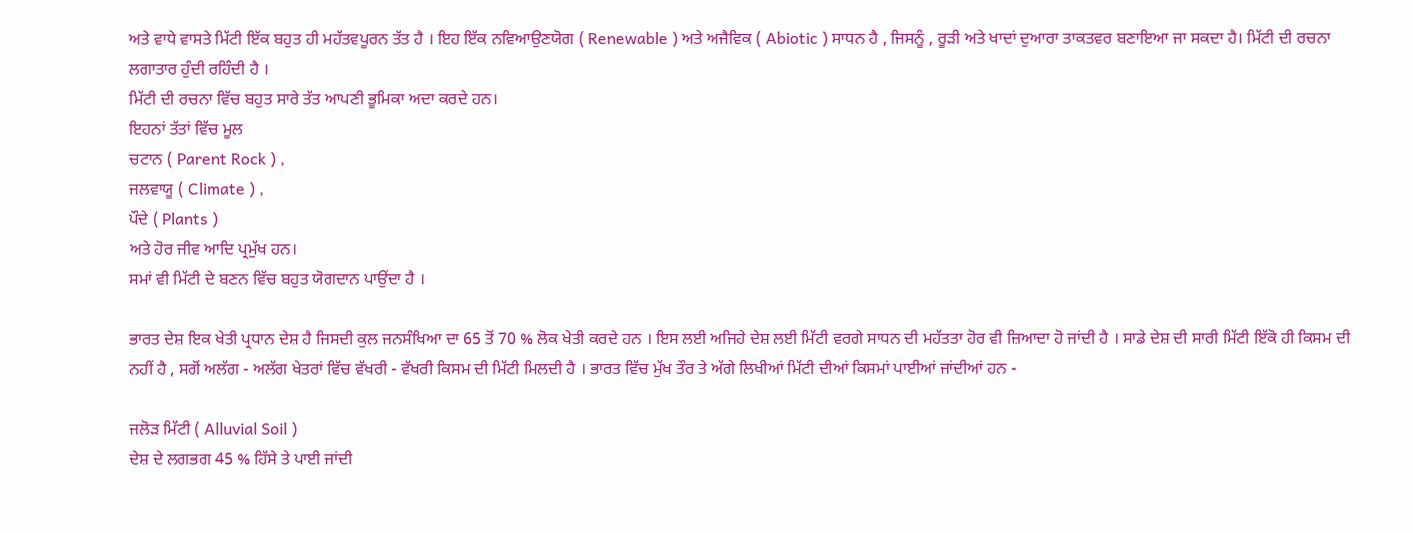ਅਤੇ ਵਾਧੇ ਵਾਸਤੇ ਮਿੱਟੀ ਇੱਕ ਬਹੁਤ ਹੀ ਮਹੱਤਵਪੂਰਨ ਤੱਤ ਹੈ । ਇਹ ਇੱਕ ਨਵਿਆਉਣਯੋਗ ( Renewable ) ਅਤੇ ਅਜੈਵਿਕ ( Abiotic ) ਸਾਧਨ ਹੈ , ਜਿਸਨੂੰ , ਰੂੜੀ ਅਤੇ ਖਾਦਾਂ ਦੁਆਰਾ ਤਾਕਤਵਰ ਬਣਾਇਆ ਜਾ ਸਕਦਾ ਹੈ। ਮਿੱਟੀ ਦੀ ਰਚਨਾ ਲਗਾਤਾਰ ਹੁੰਦੀ ਰਹਿੰਦੀ ਹੈ ।
ਮਿੱਟੀ ਦੀ ਰਚਨਾ ਵਿੱਚ ਬਹੁਤ ਸਾਰੇ ਤੱਤ ਆਪਣੀ ਭੂਮਿਕਾ ਅਦਾ ਕਰਦੇ ਹਨ।
ਇਹਨਾਂ ਤੱਤਾਂ ਵਿੱਚ ਮੂਲ
ਚਟਾਨ ( Parent Rock ) ,
ਜਲਵਾਯੂ ( Climate ) ,
ਪੌਦੇ ( Plants )
ਅਤੇ ਹੋਰ ਜੀਵ ਆਦਿ ਪ੍ਰਮੁੱਖ ਹਨ।
ਸਮਾਂ ਵੀ ਮਿੱਟੀ ਦੇ ਬਣਨ ਵਿੱਚ ਬਹੁਤ ਯੋਗਦਾਨ ਪਾਉਂਦਾ ਹੈ ।

ਭਾਰਤ ਦੇਸ਼ ਇਕ ਖੇਤੀ ਪ੍ਰਧਾਨ ਦੇਸ਼ ਹੈ ਜਿਸਦੀ ਕੁਲ ਜਨਸੰਖਿਆ ਦਾ 65 ਤੋਂ 70 % ਲੋਕ ਖੇਤੀ ਕਰਦੇ ਹਨ । ਇਸ ਲਈ ਅਜਿਹੇ ਦੇਸ਼ ਲਈ ਮਿੱਟੀ ਵਰਗੇ ਸਾਧਨ ਦੀ ਮਹੱਤਤਾ ਹੋਰ ਵੀ ਜ਼ਿਆਦਾ ਹੋ ਜਾਂਦੀ ਹੈ । ਸਾਡੇ ਦੇਸ਼ ਦੀ ਸਾਰੀ ਮਿੱਟੀ ਇੱਕੋ ਹੀ ਕਿਸਮ ਦੀ ਨਹੀਂ ਹੈ , ਸਗੋਂ ਅਲੱਗ - ਅਲੱਗ ਖੇਤਰਾਂ ਵਿੱਚ ਵੱਖਰੀ - ਵੱਖਰੀ ਕਿਸਮ ਦੀ ਮਿੱਟੀ ਮਿਲਦੀ ਹੈ । ਭਾਰਤ ਵਿੱਚ ਮੁੱਖ ਤੌਰ ਤੇ ਅੱਗੇ ਲਿਖੀਆਂ ਮਿੱਟੀ ਦੀਆਂ ਕਿਸਮਾਂ ਪਾਈਆਂ ਜਾਂਦੀਆਂ ਹਨ -

ਜਲੋੜ ਮਿੱਟੀ ( Alluvial Soil )
ਦੇਸ਼ ਦੇ ਲਗਭਗ 45 % ਹਿੱਸੇ ਤੇ ਪਾਈ ਜਾਂਦੀ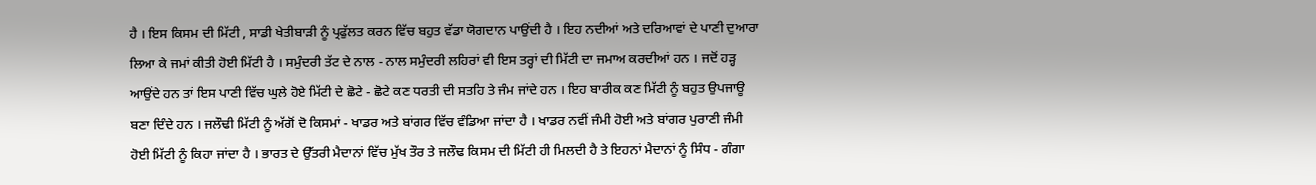ਹੈ । ਇਸ ਕਿਸਮ ਦੀ ਮਿੱਟੀ , ਸਾਡੀ ਖੇਤੀਬਾੜੀ ਨੂੰ ਪ੍ਰਫੁੱਲਤ ਕਰਨ ਵਿੱਚ ਬਹੁਤ ਵੱਡਾ ਯੋਗਦਾਨ ਪਾਉਂਦੀ ਹੈ । ਇਹ ਨਦੀਆਂ ਅਤੇ ਦਰਿਆਵਾਂ ਦੇ ਪਾਣੀ ਦੁਆਰਾ ਲਿਆ ਕੇ ਜਮਾਂ ਕੀਤੀ ਹੋਈ ਮਿੱਟੀ ਹੈ । ਸਮੁੰਦਰੀ ਤੱਟ ਦੇ ਨਾਲ - ਨਾਲ ਸਮੁੰਦਰੀ ਲਹਿਰਾਂ ਵੀ ਇਸ ਤਰ੍ਹਾਂ ਦੀ ਮਿੱਟੀ ਦਾ ਜਮਾਅ ਕਰਦੀਆਂ ਹਨ । ਜਦੋਂ ਹੜ੍ਹ ਆਉਂਦੇ ਹਨ ਤਾਂ ਇਸ ਪਾਣੀ ਵਿੱਚ ਘੁਲੇ ਹੋਏ ਮਿੱਟੀ ਦੇ ਛੋਟੇ - ਛੋਟੇ ਕਣ ਧਰਤੀ ਦੀ ਸਤਹਿ ਤੇ ਜੰਮ ਜਾਂਦੇ ਹਨ । ਇਹ ਬਾਰੀਕ ਕਣ ਮਿੱਟੀ ਨੂੰ ਬਹੁਤ ਉਪਜਾਊ ਬਣਾ ਦਿੰਦੇ ਹਨ । ਜਲੌਢੀ ਮਿੱਟੀ ਨੂੰ ਅੱਗੋਂ ਦੋ ਕਿਸਮਾਂ - ਖਾਡਰ ਅਤੇ ਬਾਂਗਰ ਵਿੱਚ ਵੰਡਿਆ ਜਾਂਦਾ ਹੈ । ਖਾਡਰ ਨਵੀਂ ਜੰਮੀ ਹੋਈ ਅਤੇ ਬਾਂਗਰ ਪੁਰਾਣੀ ਜੰਮੀ ਹੋਈ ਮਿੱਟੀ ਨੂੰ ਕਿਹਾ ਜਾਂਦਾ ਹੈ । ਭਾਰਤ ਦੇ ਉੱਤਰੀ ਮੈਦਾਨਾਂ ਵਿੱਚ ਮੁੱਖ ਤੌਰ ਤੇ ਜਲੌਢ ਕਿਸਮ ਦੀ ਮਿੱਟੀ ਹੀ ਮਿਲਦੀ ਹੈ ਤੇ ਇਹਨਾਂ ਮੈਦਾਨਾਂ ਨੂੰ ਸਿੰਧ - ਗੰਗਾ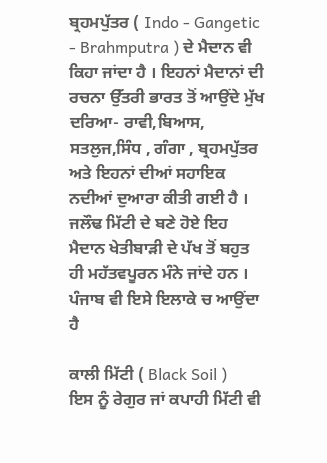ਬ੍ਰਹਮਪੁੱਤਰ ( Indo - Gangetic - Brahmputra ) ਦੇ ਮੈਦਾਨ ਵੀ ਕਿਹਾ ਜਾਂਦਾ ਹੈ । ਇਹਨਾਂ ਮੈਦਾਨਾਂ ਦੀ ਰਚਨਾ ਉੱਤਰੀ ਭਾਰਤ ਤੋਂ ਆਉਂਦੇ ਮੁੱਖ ਦਰਿਆ- ਰਾਵੀ,ਬਿਆਸ, ਸਤਲੁਜ,ਸਿੰਧ , ਗੰਗਾ , ਬ੍ਰਹਮਪੁੱਤਰ ਅਤੇ ਇਹਨਾਂ ਦੀਆਂ ਸਹਾਇਕ ਨਦੀਆਂ ਦੁਆਰਾ ਕੀਤੀ ਗਈ ਹੈ । ਜਲੌਢ ਮਿੱਟੀ ਦੇ ਬਣੇ ਹੋਏ ਇਹ ਮੈਦਾਨ ਖੇਤੀਬਾੜੀ ਦੇ ਪੱਖ ਤੋਂ ਬਹੁਤ ਹੀ ਮਹੱਤਵਪੂਰਨ ਮੰਨੇ ਜਾਂਦੇ ਹਨ । ਪੰਜਾਬ ਵੀ ਇਸੇ ਇਲਾਕੇ ਚ ਆਉਂਦਾ ਹੈ

ਕਾਲੀ ਮਿੱਟੀ ( Black Soil )
ਇਸ ਨੂੰ ਰੇਗੁਰ ਜਾਂ ਕਪਾਹੀ ਮਿੱਟੀ ਵੀ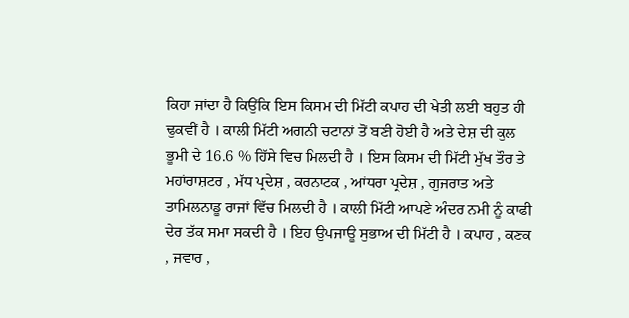ਕਿਹਾ ਜਾਂਦਾ ਹੈ ਕਿਉਂਕਿ ਇਸ ਕਿਸਮ ਦੀ ਮਿੱਟੀ ਕਪਾਹ ਦੀ ਖੇਤੀ ਲਈ ਬਹੁਤ ਹੀ ਢੁਕਵੀਂ ਹੈ । ਕਾਲੀ ਮਿੱਟੀ ਅਗਨੀ ਚਟਾਨਾਂ ਤੋਂ ਬਣੀ ਹੋਈ ਹੈ ਅਤੇ ਦੇਸ਼ ਦੀ ਕੁਲ ਭੂਮੀ ਦੇ 16.6 % ਹਿੱਸੇ ਵਿਚ ਮਿਲਦੀ ਹੈ । ਇਸ ਕਿਸਮ ਦੀ ਮਿੱਟੀ ਮੁੱਖ ਤੌਰ ਤੇ ਮਹਾਂਰਾਸ਼ਟਰ , ਮੱਧ ਪ੍ਰਦੇਸ਼ , ਕਰਨਾਟਕ , ਆਂਧਰਾ ਪ੍ਰਦੇਸ਼ , ਗੁਜਰਾਤ ਅਤੇ ਤਾਮਿਲਨਾਡੂ ਰਾਜਾਂ ਵਿੱਚ ਮਿਲਦੀ ਹੈ । ਕਾਲੀ ਮਿੱਟੀ ਆਪਣੇ ਅੰਦਰ ਨਮੀ ਨੂੰ ਕਾਫੀ ਦੇਰ ਤੱਕ ਸਮਾ ਸਕਦੀ ਹੈ । ਇਹ ਉਪਜਾਊ ਸੁਭਾਅ ਦੀ ਮਿੱਟੀ ਹੈ । ਕਪਾਹ , ਕਣਕ , ਜਵਾਰ ,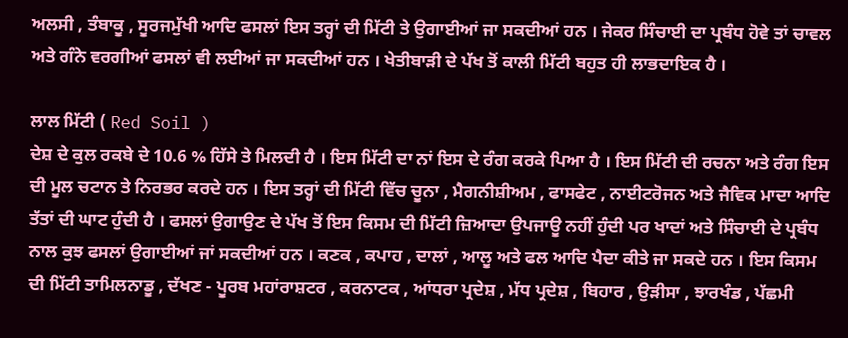ਅਲਸੀ , ਤੰਬਾਕੂ , ਸੂਰਜਮੁੱਖੀ ਆਦਿ ਫਸਲਾਂ ਇਸ ਤਰ੍ਹਾਂ ਦੀ ਮਿੱਟੀ ਤੇ ਉਗਾਈਆਂ ਜਾ ਸਕਦੀਆਂ ਹਨ । ਜੇਕਰ ਸਿੰਚਾਈ ਦਾ ਪ੍ਰਬੰਧ ਹੋਵੇ ਤਾਂ ਚਾਵਲ ਅਤੇ ਗੰਨੇ ਵਰਗੀਆਂ ਫਸਲਾਂ ਵੀ ਲਈਆਂ ਜਾ ਸਕਦੀਆਂ ਹਨ । ਖੇਤੀਬਾੜੀ ਦੇ ਪੱਖ ਤੋਂ ਕਾਲੀ ਮਿੱਟੀ ਬਹੁਤ ਹੀ ਲਾਭਦਾਇਕ ਹੈ ।

ਲਾਲ ਮਿੱਟੀ ( Red Soil )
ਦੇਸ਼ ਦੇ ਕੁਲ ਰਕਬੇ ਦੇ 10.6 % ਹਿੱਸੇ ਤੇ ਮਿਲਦੀ ਹੈ । ਇਸ ਮਿੱਟੀ ਦਾ ਨਾਂ ਇਸ ਦੇ ਰੰਗ ਕਰਕੇ ਪਿਆ ਹੈ । ਇਸ ਮਿੱਟੀ ਦੀ ਰਚਨਾ ਅਤੇ ਰੰਗ ਇਸ ਦੀ ਮੂਲ ਚਟਾਨ ਤੇ ਨਿਰਭਰ ਕਰਦੇ ਹਨ । ਇਸ ਤਰ੍ਹਾਂ ਦੀ ਮਿੱਟੀ ਵਿੱਚ ਚੂਨਾ , ਮੈਗਨੀਸ਼ੀਅਮ , ਫਾਸਫੇਟ , ਨਾਈਟਰੋਜਨ ਅਤੇ ਜੈਵਿਕ ਮਾਦਾ ਆਦਿ ਤੱਤਾਂ ਦੀ ਘਾਟ ਹੁੰਦੀ ਹੈ । ਫਸਲਾਂ ਉਗਾਉਣ ਦੇ ਪੱਖ ਤੋਂ ਇਸ ਕਿਸਮ ਦੀ ਮਿੱਟੀ ਜ਼ਿਆਦਾ ਉਪਜਾਊ ਨਹੀਂ ਹੁੰਦੀ ਪਰ ਖਾਦਾਂ ਅਤੇ ਸਿੰਚਾਈ ਦੇ ਪ੍ਰਬੰਧ ਨਾਲ ਕੁਝ ਫਸਲਾਂ ਉਗਾਈਆਂ ਜਾਂ ਸਕਦੀਆਂ ਹਨ । ਕਣਕ , ਕਪਾਹ , ਦਾਲਾਂ , ਆਲੂ ਅਤੇ ਫਲ ਆਦਿ ਪੈਦਾ ਕੀਤੇ ਜਾ ਸਕਦੇ ਹਨ । ਇਸ ਕਿਸਮ ਦੀ ਮਿੱਟੀ ਤਾਮਿਲਨਾਡੂ , ਦੱਖਣ - ਪੂਰਬ ਮਹਾਂਰਾਸ਼ਟਰ , ਕਰਨਾਟਕ , ਆਂਧਰਾ ਪ੍ਰਦੇਸ਼ , ਮੱਧ ਪ੍ਰਦੇਸ਼ , ਬਿਹਾਰ , ਉੜੀਸਾ , ਝਾਰਖੰਡ , ਪੱਛਮੀ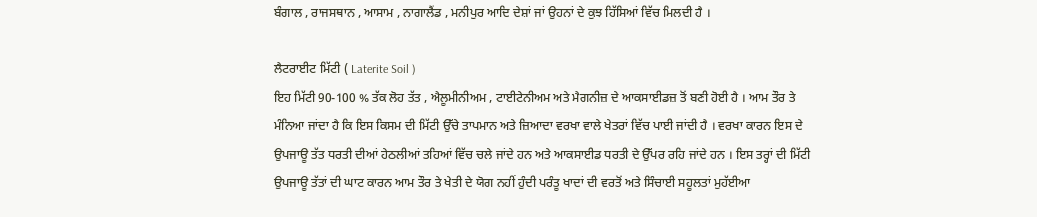ਬੰਗਾਲ , ਰਾਜਸਥਾਨ , ਆਸਾਮ , ਨਾਗਾਲੈਂਡ , ਮਨੀਪੁਰ ਆਦਿ ਦੇਸ਼ਾਂ ਜਾਂ ਉਹਨਾਂ ਦੇ ਕੁਝ ਹਿੱਸਿਆਂ ਵਿੱਚ ਮਿਲਦੀ ਹੈ ।

ਲੈਟਰਾਈਟ ਮਿੱਟੀ ( Laterite Soil )
ਇਹ ਮਿੱਟੀ 90-100 % ਤੱਕ ਲੋਹ ਤੱਤ , ਐਲੂਮੀਨੀਅਮ , ਟਾਈਟੇਨੀਅਮ ਅਤੇ ਮੈਗਨੀਜ਼ ਦੇ ਆਕਸਾਈਡਜ਼ ਤੋਂ ਬਣੀ ਹੋਈ ਹੈ । ਆਮ ਤੌਰ ਤੇ ਮੰਨਿਆ ਜਾਂਦਾ ਹੈ ਕਿ ਇਸ ਕਿਸਮ ਦੀ ਮਿੱਟੀ ਉੱਚੇ ਤਾਪਮਾਨ ਅਤੇ ਜ਼ਿਆਦਾ ਵਰਖਾ ਵਾਲੇ ਖੇਤਰਾਂ ਵਿੱਚ ਪਾਈ ਜਾਂਦੀ ਹੈ । ਵਰਖਾ ਕਾਰਨ ਇਸ ਦੇ ਉਪਜਾਊ ਤੱਤ ਧਰਤੀ ਦੀਆਂ ਹੇਠਲੀਆਂ ਤਹਿਆਂ ਵਿੱਚ ਚਲੇ ਜਾਂਦੇ ਹਨ ਅਤੇ ਆਕਸਾਈਡ ਧਰਤੀ ਦੇ ਉੱਪਰ ਰਹਿ ਜਾਂਦੇ ਹਨ । ਇਸ ਤਰ੍ਹਾਂ ਦੀ ਮਿੱਟੀ ਉਪਜਾਊ ਤੱਤਾਂ ਦੀ ਘਾਟ ਕਾਰਨ ਆਮ ਤੌਰ ਤੇ ਖੇਤੀ ਦੇ ਯੋਗ ਨਹੀਂ ਹੁੰਦੀ ਪਰੰਤੂ ਖਾਦਾਂ ਦੀ ਵਰਤੋਂ ਅਤੇ ਸਿੰਚਾਈ ਸਹੂਲਤਾਂ ਮੁਹੱਈਆ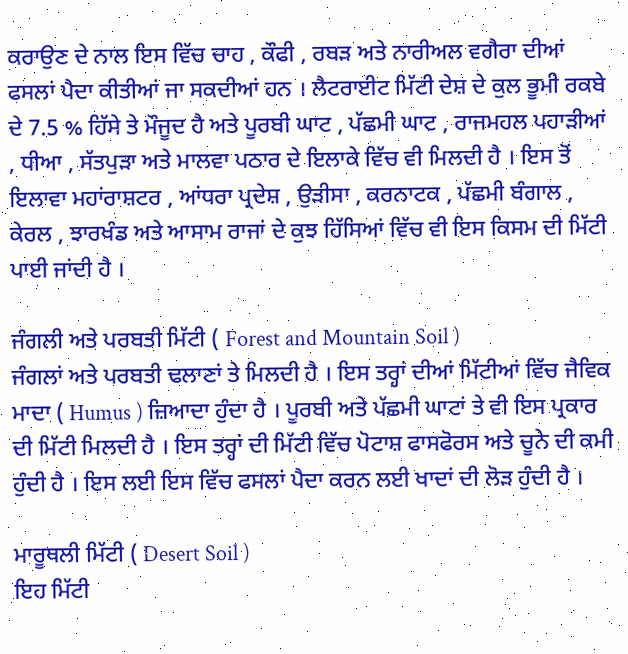ਕਰਾਉਣ ਦੇ ਨਾਲ ਇਸ ਵਿੱਚ ਚਾਹ , ਕੌਫੀ , ਰਬੜ ਅਤੇ ਨਾਰੀਅਲ ਵਗੈਰਾ ਦੀਆਂ ਫਸਲਾਂ ਪੈਦਾ ਕੀਤੀਆਂ ਜਾ ਸਕਦੀਆਂ ਹਨ । ਲੈਟਰਾਈਟ ਮਿੱਟੀ ਦੇਸ਼ ਦੇ ਕੁਲ ਭੂਮੀ ਰਕਬੇ ਦੇ 7.5 % ਹਿੱਸੇ ਤੇ ਮੌਜੂਦ ਹੈ ਅਤੇ ਪੂਰਬੀ ਘਾਟ , ਪੱਛਮੀ ਘਾਟ , ਰਾਜਮਹਲ ਪਹਾੜੀਆਂ , ਧੀਆ , ਸੱਤਪੁੜਾ ਅਤੇ ਮਾਲਵਾ ਪਠਾਰ ਦੇ ਇਲਾਕੇ ਵਿੱਚ ਵੀ ਮਿਲਦੀ ਹੈ । ਇਸ ਤੋਂ ਇਲਾਵਾ ਮਹਾਂਰਾਸ਼ਟਰ , ਆਂਧਰਾ ਪ੍ਰਦੇਸ਼ , ਉੜੀਸਾ , ਕਰਨਾਟਕ , ਪੱਛਮੀ ਬੰਗਾਲ , ਕੇਰਲ , ਝਾਰਖੰਡ ਅਤੇ ਆਸਾਮ ਰਾਜਾਂ ਦੇ ਕੁਝ ਹਿੱਸਿਆਂ ਵਿੱਚ ਵੀ ਇਸ ਕਿਸਮ ਦੀ ਮਿੱਟੀ ਪਾਈ ਜਾਂਦੀ ਹੈ ।

ਜੰਗਲੀ ਅਤੇ ਪਰਬਤੀ ਮਿੱਟੀ ( Forest and Mountain Soil )
ਜੰਗਲਾਂ ਅਤੇ ਪਰਬਤੀ ਢਲਾਣਾਂ ਤੇ ਮਿਲਦੀ ਹੈ । ਇਸ ਤਰ੍ਹਾਂ ਦੀਆਂ ਮਿੱਟੀਆਂ ਵਿੱਚ ਜੈਵਿਕ ਮਾਦਾ ( Humus ) ਜ਼ਿਆਦਾ ਹੁੰਦਾ ਹੈ । ਪੂਰਬੀ ਅਤੇ ਪੱਛਮੀ ਘਾਟਾਂ ਤੇ ਵੀ ਇਸ ਪ੍ਰਕਾਰ ਦੀ ਮਿੱਟੀ ਮਿਲਦੀ ਹੈ । ਇਸ ਤਰ੍ਹਾਂ ਦੀ ਮਿੱਟੀ ਵਿੱਚ ਪੋਟਾਸ਼ ਫਾਸਫੋਰਸ ਅਤੇ ਚੂਨੇ ਦੀ ਕਮੀ ਹੁੰਦੀ ਹੈ । ਇਸ ਲਈ ਇਸ ਵਿੱਚ ਫਸਲਾਂ ਪੈਦਾ ਕਰਨ ਲਈ ਖਾਦਾਂ ਦੀ ਲੋੜ ਹੁੰਦੀ ਹੈ ।

ਮਾਰੂਥਲੀ ਮਿੱਟੀ ( Desert Soil )
ਇਹ ਮਿੱਟੀ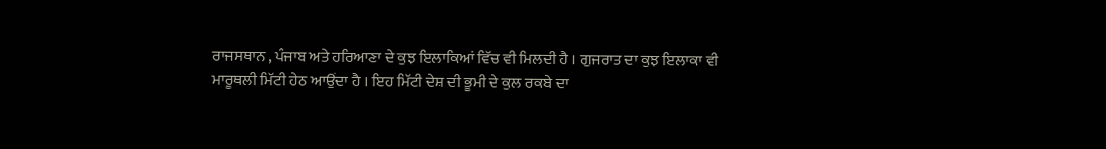ਰਾਜਸਥਾਨ , ਪੰਜਾਬ ਅਤੇ ਹਰਿਆਣਾ ਦੇ ਕੁਝ ਇਲਾਕਿਆਂ ਵਿੱਚ ਵੀ ਮਿਲਦੀ ਹੈ । ਗੁਜਰਾਤ ਦਾ ਕੁਝ ਇਲਾਕਾ ਵੀ ਮਾਰੂਥਲੀ ਮਿੱਟੀ ਹੇਠ ਆਉਂਦਾ ਹੈ । ਇਹ ਮਿੱਟੀ ਦੇਸ਼ ਦੀ ਭੂਮੀ ਦੇ ਕੁਲ ਰਕਬੇ ਦਾ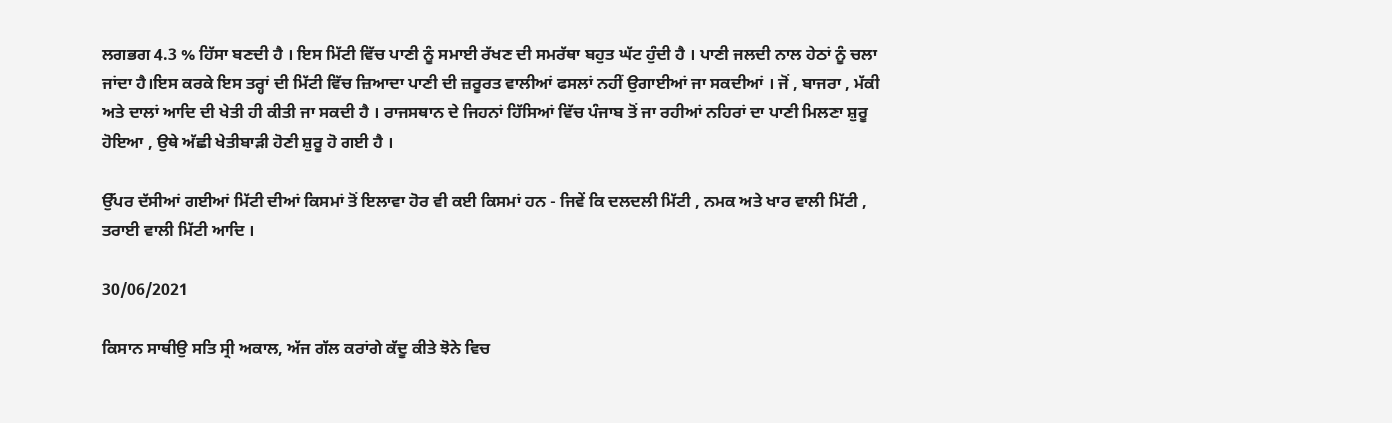ਲਗਭਗ 4.3 % ਹਿੱਸਾ ਬਣਦੀ ਹੈ । ਇਸ ਮਿੱਟੀ ਵਿੱਚ ਪਾਣੀ ਨੂੰ ਸਮਾਈ ਰੱਖਣ ਦੀ ਸਮਰੱਥਾ ਬਹੁਤ ਘੱਟ ਹੁੰਦੀ ਹੈ । ਪਾਣੀ ਜਲਦੀ ਨਾਲ ਹੇਠਾਂ ਨੂੰ ਚਲਾ ਜਾਂਦਾ ਹੈ।ਇਸ ਕਰਕੇ ਇਸ ਤਰ੍ਹਾਂ ਦੀ ਮਿੱਟੀ ਵਿੱਚ ਜ਼ਿਆਦਾ ਪਾਣੀ ਦੀ ਜ਼ਰੂਰਤ ਵਾਲੀਆਂ ਫਸਲਾਂ ਨਹੀਂ ਉਗਾਈਆਂ ਜਾ ਸਕਦੀਆਂ । ਜੋਂ , ਬਾਜਰਾ , ਮੱਕੀ ਅਤੇ ਦਾਲਾਂ ਆਦਿ ਦੀ ਖੇਤੀ ਹੀ ਕੀਤੀ ਜਾ ਸਕਦੀ ਹੈ । ਰਾਜਸਥਾਨ ਦੇ ਜਿਹਨਾਂ ਹਿੱਸਿਆਂ ਵਿੱਚ ਪੰਜਾਬ ਤੋਂ ਜਾ ਰਹੀਆਂ ਨਹਿਰਾਂ ਦਾ ਪਾਣੀ ਮਿਲਣਾ ਸ਼ੁਰੂ ਹੋਇਆ , ਉਥੇ ਅੱਛੀ ਖੇਤੀਬਾੜੀ ਹੋਣੀ ਸ਼ੁਰੂ ਹੋ ਗਈ ਹੈ ।

ਉੱਪਰ ਦੱਸੀਆਂ ਗਈਆਂ ਮਿੱਟੀ ਦੀਆਂ ਕਿਸਮਾਂ ਤੋਂ ਇਲਾਵਾ ਹੋਰ ਵੀ ਕਈ ਕਿਸਮਾਂ ਹਨ - ਜਿਵੇਂ ਕਿ ਦਲਦਲੀ ਮਿੱਟੀ , ਨਮਕ ਅਤੇ ਖਾਰ ਵਾਲੀ ਮਿੱਟੀ , ਤਰਾਈ ਵਾਲੀ ਮਿੱਟੀ ਆਦਿ ।

30/06/2021

ਕਿਸਾਨ ਸਾਥੀਉ ਸਤਿ ਸ੍ਰੀ ਅਕਾਲ, ਅੱਜ ਗੱਲ ਕਰਾਂਗੇ ਕੱਦੂ ਕੀਤੇ ਝੋਨੇ ਵਿਚ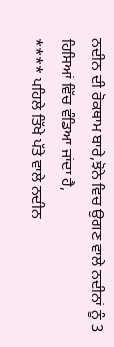ਨਦੀਨ ਦੀ ਰੋਕਥਾਮ ਬਾਰੇ,ਝੋਨੇ ਵਿਚ ਉਗਣ ਵਾਲੇ ਨਦੀਨਾਂ ਨੂੰ 3 ਹਿਸਿਆਂ ਵਿੱਚ ਵੰਡਿਆ ਜਾਂਦਾ ਹੈ,
**** ਪਹਿਲੇ ਤਿੱਖੇ ਪੱਤੇ ਵਾਲੇ ਨਦੀਨ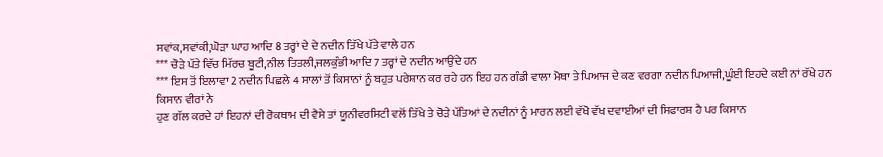ਸਵਾਂਕ,ਸਵਾਂਕੀ,ਘੋੜਾ ਘਾਹ ਆਦਿ 8 ਤਰ੍ਹਾਂ ਦੇ ਦੇ ਨਦੀਨ ਤਿੱਖੇ ਪੱਤੇ ਵਾਲੇ ਹਨ
*** ਚੋੜੇ ਪੱਤੇ ਵਿੱਚ ਮਿੱਰਚ ਬੂਟੀ,ਨੀਲ ਤਿਤਲੀ,ਜਲਕੁੰਭੀ ਆਦਿ 7 ਤਰ੍ਹਾਂ ਦੇ ਨਦੀਨ ਆਉਂਦੇ ਹਨ
*** ਇਸ ਤੋਂ ਇਲਾਵਾ 2 ਨਦੀਨ ਪਿਛਲੇ 4 ਸਾਲਾਂ ਤੋਂ ਕਿਸਾਨਾਂ ਨੂੰ ਬਹੁਤ ਪਰੇਸ਼ਾਨ ਕਰ ਰਹੇ ਹਨ ਇਹ ਹਨ ਗੰਡੀ ਵਾਲਾ ਮੋਥਾ ਤੇ ਪਿਆਜ ਦੇ ਕਣ ਵਰਗਾ ਨਦੀਨ ਪਿਆਜੀ,ਘੂੰਈ ਇਹਦੇ ਕਈ ਨਾਂ ਰੱਖੇ ਹਨ ਕਿਸਾਨ ਵੀਰਾਂ ਨੇ
ਹੁਣ ਗੱਲ ਕਰਦੇ ਹਾਂ ਇਹਨਾਂ ਦੀ ਰੋਕਥਾਮ ਦੀ ਵੈਸੇ ਤਾਂ ਯੂਨੀਵਰਸਿਟੀ ਵਲੋਂ ਤਿੱਖੇ ਤੇ ਚੋੜੇ ਪੱਤਿਆਂ ਦੇ ਨਦੀਨਾਂ ਨੂੰ ਮਾਰਨ ਲਈ ਵੱਖੋ ਵੱਖ ਦਵਾਈਆਂ ਦੀ ਸਿਫਾਰਸ਼ ਹੈ ਪਰ ਕਿਸਾਨ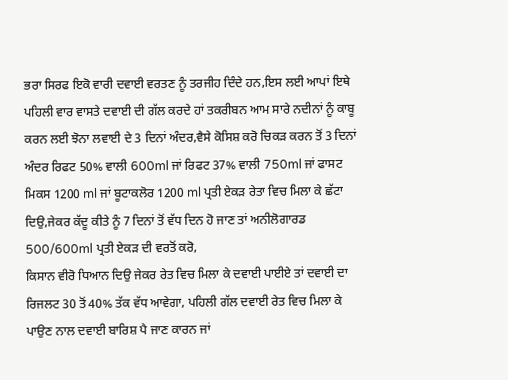ਭਰਾ ਸਿਰਫ ਇਕੋ ਵਾਰੀ ਦਵਾਈ ਵਰਤਣ ਨੂੰ ਤਰਜੀਹ ਦਿੰਦੇ ਹਨ,ਇਸ ਲਈ ਆਪਾਂ ਇਥੇ ਪਹਿਲੀ ਵਾਰ ਵਾਸਤੇ ਦਵਾਈ ਦੀ ਗੱਲ ਕਰਦੇ ਹਾਂ ਤਕਰੀਬਨ ਆਮ ਸਾਰੇ ਨਦੀਨਾਂ ਨੂੰ ਕਾਬੂ ਕਰਨ ਲਈ ਝੋਨਾ ਲਵਾਈ ਦੇ 3 ਦਿਨਾਂ ਅੰਦਰ,ਵੈਸੇ ਕੋਸਿਸ਼ ਕਰੋ ਚਿਕੜ ਕਰਨ ਤੋਂ 3 ਦਿਨਾਂ ਅੰਦਰ ਰਿਫਟ 50% ਵਾਲੀ 600ml ਜਾਂ ਰਿਫਟ 37% ਵਾਲੀ 750ml ਜਾਂ ਫਾਸਟ ਮਿਕਸ 1200 ml ਜਾਂ ਬੂਟਾਕਲੋਰ 1200 ml ਪ੍ਰਤੀ ਏਕੜ ਰੇਤਾ ਵਿਚ ਮਿਲਾ ਕੇ ਛੱਟਾ ਦਿਉ,ਜੇਕਰ ਕੱਦੂ ਕੀਤੇ ਨੂੰ 7 ਦਿਨਾਂ ਤੋਂ ਵੱਧ ਦਿਨ ਹੋ ਜਾਣ ਤਾਂ ਅਨੀਲੋਗਾਰਡ 500/600ml ਪ੍ਰਤੀ ਏਕੜ ਦੀ ਵਰਤੋਂ ਕਰੋ,
ਕਿਸਾਨ ਵੀਰੋ ਧਿਆਨ ਦਿਉ ਜੇਕਰ ਰੇਤ ਵਿਚ ਮਿਲਾ ਕੇ ਦਵਾਈ ਪਾਈਏ ਤਾਂ ਦਵਾਈ ਦਾ ਰਿਜਲਟ 30 ਤੋਂ 40% ਤੱਕ ਵੱਧ ਆਵੇਗਾ, ਪਹਿਲੀ ਗੱਲ ਦਵਾਈ ਰੇਤ ਵਿਚ ਮਿਲਾ ਕੇ ਪਾਉਣ ਨਾਲ ਦਵਾਈ ਬਾਰਿਸ਼ ਪੈ ਜਾਣ ਕਾਰਨ ਜਾਂ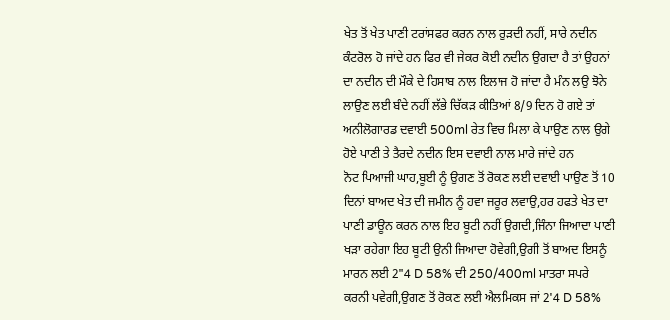ਖੇਤ ਤੋਂ ਖੇਤ ਪਾਣੀ ਟਰਾਂਸਫਰ ਕਰਨ ਨਾਲ ਰੁੜਦੀ ਨਹੀਂ, ਸਾਰੇ ਨਦੀਨ ਕੰਟਰੋਲ ਹੋ ਜਾਂਦੇ ਹਨ ਫਿਰ ਵੀ ਜੇਕਰ ਕੋਈ ਨਦੀਨ ਉਗਦਾ ਹੈ ਤਾਂ ਉਹਨਾਂ ਦਾ ਨਦੀਨ ਦੀ ਮੌਕੇ ਦੇ ਹਿਸਾਬ ਨਾਲ ਇਲਾਜ ਹੋ ਜਾਂਦਾ ਹੈ ਮੰਨ ਲਉ ਝੋਨੇ ਲਾਉਣ ਲਈ ਬੰਦੇ ਨਹੀਂ ਲੱਭੇ ਚਿੱਕੜ ਕੀਤਿਆਂ 8/9 ਦਿਨ ਹੋ ਗਏ ਤਾਂ ਅਨੀਲੋਗਾਰਡ ਦਵਾਈ 500ml ਰੇਤ ਵਿਚ ਮਿਲਾ ਕੇ ਪਾਉਣ ਨਾਲ ਉਗੇ ਹੋਏ ਪਾਣੀ ਤੇ ਤੈਰਦੇ ਨਦੀਨ ਇਸ ਦਵਾਈ ਨਾਲ ਮਾਰੇ ਜਾਂਦੇ ਹਨ
ਨੋਟ ਪਿਆਜੀ ਘਾਹ,ਬੂਈ ਨੂੰ ਉਗਣ ਤੋਂ ਰੋਕਣ ਲਈ ਦਵਾਈ ਪਾਉਣ ਤੋਂ 10 ਦਿਨਾਂ ਬਾਅਦ ਖੇਤ ਦੀ ਜਮੀਨ ਨੂੰ ਹਵਾ ਜਰੂਰ ਲਵਾਉ,ਹਰ ਹਫਤੇ ਖੇਤ ਦਾ ਪਾਣੀ ਡਾਊਨ ਕਰਨ ਨਾਲ ਇਹ ਬੂਟੀ ਨਹੀਂ ਉਗਦੀ,ਜਿੰਨਾ ਜਿਆਦਾ ਪਾਣੀ ਖੜਾ ਰਹੇਗਾ ਇਹ ਬੂਟੀ ਉਨੀ ਜਿਆਦਾ ਹੋਵੇਗੀ,ਉਗੀ ਤੋਂ ਬਾਅਦ ਇਸਨੂੰ ਮਾਰਨ ਲਈ 2"4 D 58% ਦੀ 250/400ml ਮਾਤਰਾ ਸਪਰੇ ਕਰਨੀ ਪਵੇਗੀ,ਉਗਣ ਤੋਂ ਰੋਕਣ ਲਈ ਐਲਮਿਕਸ ਜਾਂ 2'4 D 58%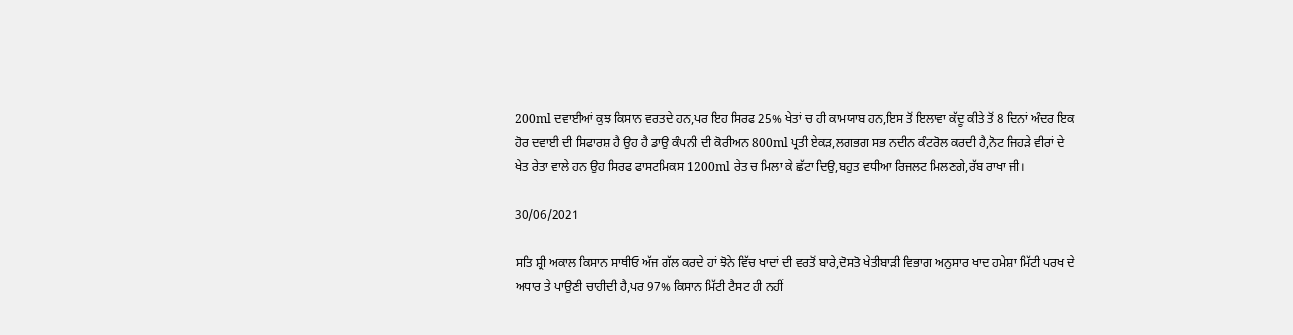200ml ਦਵਾਈਆਂ ਕੁਝ ਕਿਸਾਨ ਵਰਤਦੇ ਹਨ,ਪਰ ਇਹ ਸਿਰਫ 25% ਖੇਤਾਂ ਚ ਹੀ ਕਾਮਯਾਬ ਹਨ,ਇਸ ਤੋਂ ਇਲਾਵਾ ਕੱਦੂ ਕੀਤੇ ਤੋਂ 8 ਦਿਨਾਂ ਅੰਦਰ ਇਕ ਹੋਰ ਦਵਾਈ ਦੀ ਸਿਫਾਰਸ਼ ਹੈ ਉਹ ਹੈ ਡਾਉ ਕੰਪਨੀ ਦੀ ਕੋਰੀਅਨ 800ml ਪ੍ਰਤੀ ਏਕੜ,ਲਗਭਗ ਸਭ ਨਦੀਨ ਕੰਟਰੋਲ ਕਰਦੀ ਹੈ,ਨੋਟ ਜਿਹੜੇ ਵੀਰਾਂ ਦੇ ਖੇਤ ਰੇਤਾ ਵਾਲੇ ਹਨ ਉਹ ਸਿਰਫ ਫਾਸਟਮਿਕਸ 1200ml ਰੇਤ ਚ ਮਿਲਾ ਕੇ ਛੱਟਾ ਦਿਉ,ਬਹੁਤ ਵਧੀਆ ਰਿਜਲਟ ਮਿਲਣਗੇ,ਰੱਬ ਰਾਖਾ ਜੀ।

30/06/2021

ਸਤਿ ਸ਼੍ਰੀ ਅਕਾਲ ਕਿਸਾਨ ਸਾਥੀਓ ਅੱਜ ਗੱਲ ਕਰਦੇ ਹਾਂ ਝੋਨੇ ਵਿੱਚ ਖਾਦਾਂ ਦੀ ਵਰਤੋਂ ਬਾਰੇ,ਦੋਸਤੋ ਖੇਤੀਬਾੜੀ ਵਿਭਾਗ ਅਨੁਸਾਰ ਖਾਦ ਹਮੇਸ਼ਾ ਮਿੱਟੀ ਪਰਖ ਦੇ ਅਧਾਰ ਤੇ ਪਾਉਣੀ ਚਾਹੀਦੀ ਹੈ,ਪਰ 97% ਕਿਸਾਨ ਮਿੱਟੀ ਟੈਸਟ ਹੀ ਨਹੀਂ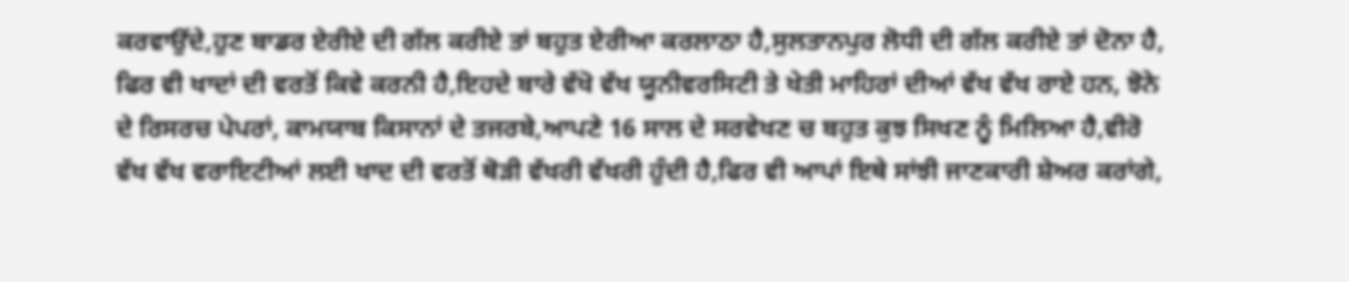ਕਰਵਾਉਂਦੇ,ਹੁਣ ਬਾਡਰ ਏਰੀਏ ਦੀ ਗੱਲ ਕਰੀਏ ਤਾਂ ਬਹੁਤ ਏਰੀਆ ਕਰਲਾਠਾ ਹੈ,ਸੁਲਤਾਨਪੁਰ ਲੋਧੀ ਦੀ ਗੱਲ ਕਰੀਏ ਤਾਂ ਦੋਨਾ ਹੈ, ਫਿਰ ਵੀ ਖਾਦਾਂ ਦੀ ਵਰਤੋਂ ਕਿਵੇ ਕਰਨੀ ਹੈ,ਇਹਦੇ ਬਾਰੇ ਵੱਖੋ ਵੱਖ ਯੂਨੀਵਰਸਿਟੀ ਤੇ ਖੇਤੀ ਮਾਹਿਰਾਂ ਦੀਆਂ ਵੱਖ ਵੱਖ ਰਾਏ ਹਨ, ਝੋਨੇ ਦੇ ਰਿਸਰਚ ਪੇਪਰਾਂ, ਕਾਮਯਾਬ ਕਿਸਾਨਾਂ ਦੇ ਤਜਰਬੇ,ਆਪਣੇ 16 ਸਾਲ ਦੇ ਸਰਵੇਖਣ ਚ ਬਹੁਤ ਕੁਝ ਸਿਖਣ ਨੂੰ ਮਿਲਿਆ ਹੈ,ਵੀਰੋ ਵੱਖ ਵੱਖ ਵਰਾਇਟੀਆਂ ਲਈ ਖਾਦ ਦੀ ਵਰਤੋਂ ਥੋੜੀ ਵੱਖਰੀ ਵੱਖਰੀ ਹੁੰਦੀ ਹੈ,ਫਿਰ ਵੀ ਆਪਾਂ ਇਥੇ ਸਾਂਝੀ ਜਾਣਕਾਰੀ ਸ਼ੇਅਰ ਕਰਾਂਗੇ,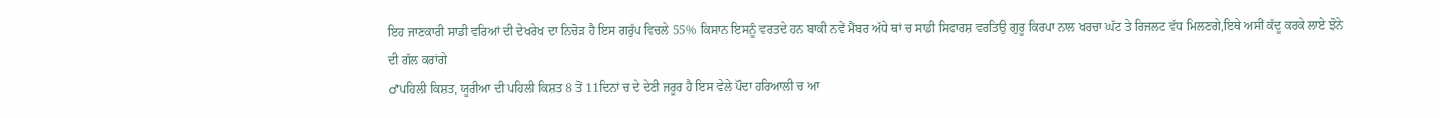ਇਹ ਜਾਣਕਾਰੀ ਸਾਡੀ ਵਰਿਆਂ ਦੀ ਦੇਖਰੇਖ ਦਾ ਨਿਚੋੜ ਹੈ ਇਸ ਗਰੁੱਪ ਵਿਚਲੇ 55% ਕਿਸਾਨ ਇਸਨੂੰ ਵਰਤਦੇ ਹਨ ਬਾਕੀ ਨਵੇਂ ਮੈਂਬਰ ਅੱਧੇ ਥਾਂ ਚ ਸਾਡੀ ਸਿਫਾਰਸ਼ ਵਰਤਿਉ ਗੁਰੂ ਕਿਰਪਾ ਨਾਲ ਖਰਚਾ ਘੱਟ ਤੇ ਰਿਜਲਟ ਵੱਧ ਮਿਲਣਗੇ,ਇਥੇ ਅਸੀਂ ਕੱਦੂ ਕਰਕੇ ਲਾਏ ਝੋਨੇ ਦੀ ਗੱਲ ਕਰਾਂਗੇ
♂ਪਹਿਲੀ ਕਿਸ਼ਤ, ਯੂਰੀਆ ਦੀ ਪਹਿਲੀ ਕਿਸ਼ਤ 8 ਤੋਂ 11ਦਿਨਾਂ ਚ ਦੇ ਦੇਣੀ ਜਰੂਰ ਹੈ ਇਸ ਵੇਲੇ ਪੌਦਾ ਹਰਿਆਲੀ ਚ ਆ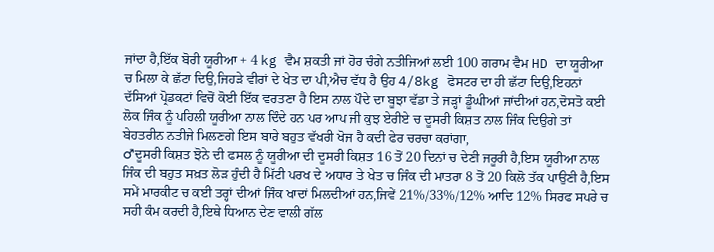ਜਾਂਦਾ ਹੈ,ਇੱਕ ਬੋਰੀ ਯੂਰੀਆ + 4 kg ਵੈਮ ਸ਼ਕਤੀ ਜਾਂ ਹੋਰ ਚੰਗੇ ਨਤੀਜਿਆਂ ਲਈ 100 ਗਰਾਮ ਵੈਮ HD ਦਾ ਯੂਰੀਆ ਚ ਮਿਲਾ ਕੇ ਛੱਟਾ ਦਿਉ,ਜਿਹੜੇ ਵੀਰਾਂ ਦੇ ਖੇਤ ਦਾ ਪੀ,ਐਚ ਵੱਧ ਹੈ ਉਹ 4/8kg ਫੋਸਟਰ ਦਾ ਹੀ ਛੱਟਾ ਦਿਉ,ਇਹਨਾਂ ਦੱਸਿਆਂ ਪ੍ਰੋਡਕਟਾਂ ਵਿਚੋਂ ਕੋਈ ਇੱਕ ਵਰਤਣਾ ਹੈ ਇਸ ਨਾਲ ਪੌਦੇ ਦਾ ਬੂਝਾ ਵੱਡਾ ਤੇ ਜੜ੍ਹਾਂ ਡੂੰਘੀਆਂ ਜਾਂਦੀਆਂ ਹਨ,ਦੋਸਤੋ ਕਈ ਲੋਕ ਜਿੰਕ ਨੂੰ ਪਹਿਲੀ ਯੂਰੀਆ ਨਾਲ ਦਿੰਦੇ ਹਨ ਪਰ ਆਪ ਜੀ ਕੁਝ ਏਰੀਏ ਚ ਦੂਸਰੀ ਕਿਸ਼ਤ ਨਾਲ ਜਿੰਕ ਦਿਉਗੇ ਤਾਂ ਬੇਹਤਰੀਨ ਨਤੀਜੇ ਮਿਲਣਗੇ ਇਸ ਬਾਰੇ ਬਹੁਤ ਵੱਖਰੀ ਖੋਜ ਹੈ ਕਦੀ ਫੇਰ ਚਰਚਾ ਕਰਾਂਗਾ,
♂ਦੂਸਰੀ ਕਿਸ਼ਤ ਝੋਨੇ ਦੀ ਫਸਲ ਨੂੰ ਯੂਰੀਆ ਦੀ ਦੂਸਰੀ ਕਿਸ਼ਤ 16 ਤੋਂ 20 ਦਿਨਾਂ ਚ ਦੇਣੀ ਜਰੂਰੀ ਹੈ,ਇਸ ਯੂਰੀਆ ਨਾਲ ਜਿੰਕ ਦੀ ਬਹੁਤ ਸਖ਼ਤ ਲੋੜ ਹੁੰਦੀ ਹੈ ਮਿੱਟੀ ਪਰਖ ਦੇ ਅਧਾਰ ਤੇ ਖੇਤ ਚ ਜਿੰਕ ਦੀ ਮਾਤਰਾ 8 ਤੋਂ 20 ਕਿਲੋ ਤੱਕ ਪਾਉਣੀ ਹੈ,ਇਸ ਸਮੇਂ ਮਾਰਕੀਟ ਚ ਕਈ ਤਰ੍ਹਾਂ ਦੀਆਂ ਜਿੰਕ ਖਾਦਾਂ ਮਿਲਦੀਆਂ ਹਨ,ਜਿਵੇਂ 21%/33%/12% ਆਦਿ 12% ਸਿਰਫ ਸਪਰੇ ਚ ਸਹੀ ਕੰਮ ਕਰਦੀ ਹੈ,ਇਥੇ ਧਿਆਨ ਦੇਣ ਵਾਲੀ ਗੱਲ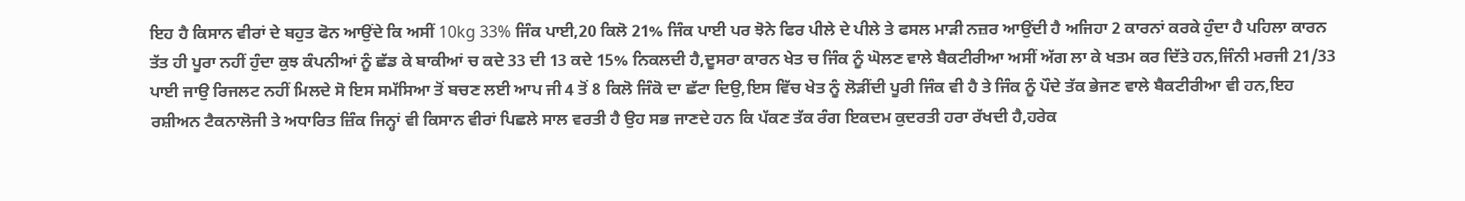ਇਹ ਹੈ ਕਿਸਾਨ ਵੀਰਾਂ ਦੇ ਬਹੁਤ ਫੋਨ ਆਉਂਦੇ ਕਿ ਅਸੀਂ 10kg 33% ਜਿੰਕ ਪਾਈ,20 ਕਿਲੋ 21% ਜਿੰਕ ਪਾਈ ਪਰ ਝੋਨੇ ਫਿਰ ਪੀਲੇ ਦੇ ਪੀਲੇ ਤੇ ਫਸਲ ਮਾੜੀ ਨਜ਼ਰ ਆਉਂਦੀ ਹੈ ਅਜਿਹਾ 2 ਕਾਰਨਾਂ ਕਰਕੇ ਹੁੰਦਾ ਹੈ ਪਹਿਲਾ ਕਾਰਨ ਤੱਤ ਹੀ ਪੂਰਾ ਨਹੀਂ ਹੁੰਦਾ ਕੁਝ ਕੰਪਨੀਆਂ ਨੂੰ ਛੱਡ ਕੇ ਬਾਕੀਆਂ ਚ ਕਦੇ 33 ਦੀ 13 ਕਦੇ 15% ਨਿਕਲਦੀ ਹੈ,ਦੂਸਰਾ ਕਾਰਨ ਖੇਤ ਚ ਜਿੰਕ ਨੂੰ ਘੋਲਣ ਵਾਲੇ ਬੈਕਟੀਰੀਆ ਅਸੀਂ ਅੱਗ ਲਾ ਕੇ ਖਤਮ ਕਰ ਦਿੱਤੇ ਹਨ,ਜਿੰਨੀ ਮਰਜੀ 21/33 ਪਾਈ ਜਾਉ ਰਿਜਲਟ ਨਹੀਂ ਮਿਲਦੇ ਸੋ ਇਸ ਸਮੱਸਿਆ ਤੋਂ ਬਚਣ ਲਈ ਆਪ ਜੀ 4 ਤੋਂ 8 ਕਿਲੋ ਜਿੰਕੋ ਦਾ ਛੱਟਾ ਦਿਉ,ਇਸ ਵਿੱਚ ਖੇਤ ਨੂੰ ਲੋੜੀਂਦੀ ਪੂਰੀ ਜਿੰਕ ਵੀ ਹੈ ਤੇ ਜਿੰਕ ਨੂੰ ਪੌਦੇ ਤੱਕ ਭੇਜਣ ਵਾਲੇ ਬੈਕਟੀਰੀਆ ਵੀ ਹਨ,ਇਹ ਰਸ਼ੀਅਨ ਟੈਕਨਾਲੋਜੀ ਤੇ ਅਧਾਰਿਤ ਜ਼ਿੰਕ ਜਿਨ੍ਹਾਂ ਵੀ ਕਿਸਾਨ ਵੀਰਾਂ ਪਿਛਲੇ ਸਾਲ ਵਰਤੀ ਹੈ ਉਹ ਸਭ ਜਾਣਦੇ ਹਨ ਕਿ ਪੱਕਣ ਤੱਕ ਰੰਗ ਇਕਦਮ ਕੁਦਰਤੀ ਹਰਾ ਰੱਖਦੀ ਹੈ,ਹਰੇਕ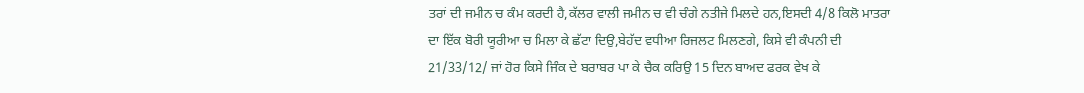ਤਰਾਂ ਦੀ ਜਮੀਨ ਚ ਕੰਮ ਕਰਦੀ ਹੈ,ਕੱਲਰ ਵਾਲੀ ਜਮੀਨ ਚ ਵੀ ਚੰਗੇ ਨਤੀਜੇ ਮਿਲਦੇ ਹਨ,ਇਸਦੀ 4/8 ਕਿਲੋ ਮਾਤਰਾ ਦਾ ਇੱਕ ਬੋਰੀ ਯੂਰੀਆ ਚ ਮਿਲਾ ਕੇ ਛੱਟਾ ਦਿਉ,ਬੇਹੱਦ ਵਧੀਆ ਰਿਜਲਟ ਮਿਲਣਗੇ, ਕਿਸੇ ਵੀ ਕੰਪਨੀ ਦੀ 21/33/12/ ਜਾਂ ਹੋਰ ਕਿਸੇ ਜਿੰਕ ਦੇ ਬਰਾਬਰ ਪਾ ਕੇ ਚੈਕ ਕਰਿਉ 15 ਦਿਨ ਬਾਅਦ ਫਰਕ ਵੇਖ ਕੇ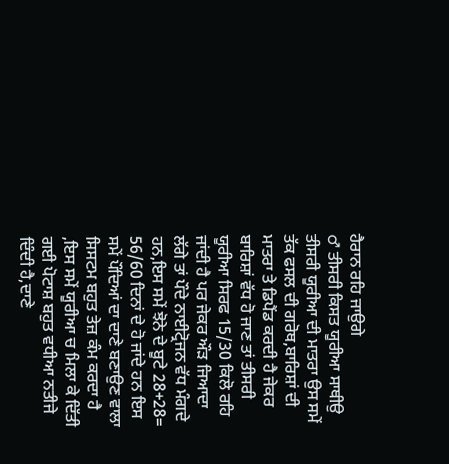ਹੈਰਾਨ ਰਹਿ ਜਾਉਗੇ
♂ ਤੀਸਰੀ ਕਿਸਤ ਯੂਰੀਆ ਸਾਥੀਉ ਤੀਸਰੀ ਯੂਰੀਆ ਦੀ ਮਾਤਰਾ ਉਸ ਸਮੇਂ ਤੱਕ ਫਸਲ ਦੀ ਗਰੋਥ,ਬਾਰਿਸ਼ਾਂ ਦੀ ਮਾਤਰਾ ਤੇ ਡਿਪੈਂਡ ਕਰਦੀ ਹੈ ਜੇਕਰ ਬਾਰਿਸ਼ਾਂ ਵੱਧ ਹੋ ਜਾਣ ਤਾਂ ਤੀਸਰੀ ਯੂਰੀਆ ਸਿਰਫ 15/30 ਕਿਲੋ ਰਹਿ ਜਾਂਦੀ ਹੈ ਪਰ ਜੇਕਰ ਔੜ ਜਿਆਦਾ ਲੱਗੇ ਤਾਂ ਪੌਦੇ ਨਾਈਟ੍ਰੋਜਨ ਵੱਧ ਮੰਗਦੇ ਹਨ,ਇਸ ਸਮੇਂ ਝੋਨੇ ਦੇ ਬੂਟੇ 28+28= 56/60 ਦਿਨਾਂ ਦੇ ਹੋ ਜਾਂਦੇ ਹਨ ਇਸ ਸਮੇਂ ਪੌਦਿਆਂ ਦਾ ਦਾਣੇ ਬਣਾਉਣ ਵਾਲਾ ਸਿਸਟਮ ਬਹੁਤ ਤੇਜ਼ ਕੰਮ ਕਰਦਾ ਹੈ ,ਇਸ ਸਮੇਂ ਯੂਰੀਆ ਚ ਮਿਲਾ ਕੇ ਦਿੱਤੀ ਗਈ ਪੋਟਾਸ਼ ਬਹੁਤ ਵਧੀਆ ਨਤੀਜੇ ਦਿੰਦੀ ਹੈ,ਦਾਣੇ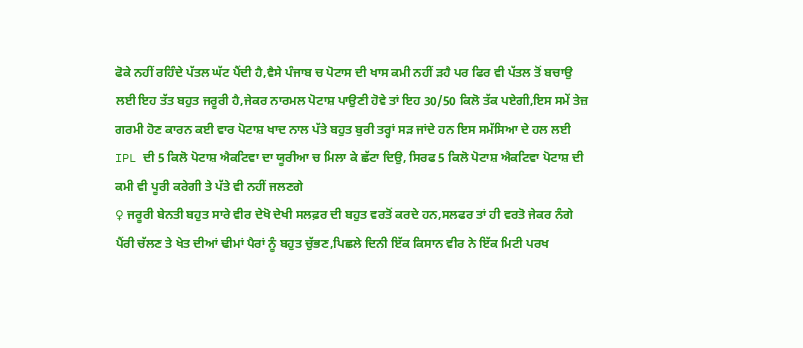ਫੋਕੇ ਨਹੀਂ ਰਹਿੰਦੇ ਪੱਤਲ ਘੱਟ ਪੈਂਦੀ ਹੈ,ਵੈਸੇ ਪੰਜਾਬ ਚ ਪੋਟਾਸ ਦੀ ਖਾਸ ਕਮੀ ਨਹੀਂ ੜਹੈ ਪਰ ਫਿਰ ਵੀ ਪੱਤਲ ਤੋਂ ਬਚਾਉ ਲਈ ਇਹ ਤੱਤ ਬਹੁਤ ਜਰੂਰੀ ਹੈ,ਜੇਕਰ ਨਾਰਮਲ ਪੋਟਾਸ਼ ਪਾਉਣੀ ਹੋਵੇ ਤਾਂ ਇਹ 30/50 ਕਿਲੋ ਤੱਕ ਪਏਗੀ,ਇਸ ਸਮੇਂ ਤੇਜ਼ ਗਰਮੀ ਹੋਣ ਕਾਰਨ ਕਈ ਵਾਰ ਪੋਟਾਸ਼ ਖਾਦ ਨਾਲ ਪੱਤੇ ਬਹੁਤ ਬੁਰੀ ਤਰ੍ਹਾਂ ਸੜ ਜਾਂਦੇ ਹਨ ਇਸ ਸਮੱਸਿਆ ਦੇ ਹਲ ਲਈ IPL ਦੀ 5 ਕਿਲੋ ਪੋਟਾਸ਼ ਐਕਟਿਵਾ ਦਾ ਯੂਰੀਆ ਚ ਮਿਲਾ ਕੇ ਛੱਟਾ ਦਿਉ, ਸਿਰਫ 5 ਕਿਲੋ ਪੋਟਾਸ਼ ਐਕਟਿਵਾ ਪੋਟਾਸ਼ ਦੀ ਕਮੀ ਵੀ ਪੂਰੀ ਕਰੇਗੀ ਤੇ ਪੱਤੇ ਵੀ ਨਹੀਂ ਜਲਣਗੇ
♀ ਜਰੂਰੀ ਬੇਨਤੀ ਬਹੁਤ ਸਾਰੇ ਵੀਰ ਦੇਖੋ ਦੇਖੀ ਸਲਫ਼ਰ ਦੀ ਬਹੁਤ ਵਰਤੋਂ ਕਰਦੇ ਹਨ,ਸਲਫਰ ਤਾਂ ਹੀ ਵਰਤੋ ਜੇਕਰ ਨੰਗੇ ਪੈਂਰੀ ਚੱਲਣ ਤੇ ਖੇਤ ਦੀਆਂ ਢੀਮਾਂ ਪੈਰਾਂ ਨੂੰ ਬਹੁਤ ਚੁੱਭਣ,ਪਿਛਲੇ ਦਿਨੀ ਇੱਕ ਕਿਸਾਨ ਵੀਰ ਨੇ ਇੱਕ ਮਿਟੀ ਪਰਖ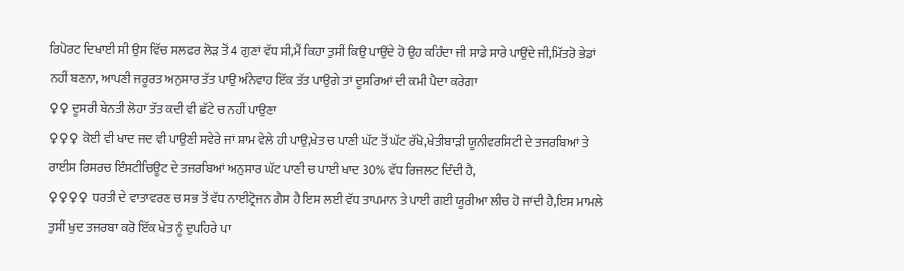ਰਿਪੋਰਟ ਦਿਖਾਈ ਸੀ ਉਸ ਵਿੱਚ ਸਲਫਰ ਲੋੜ ਤੋਂ 4 ਗੁਣਾਂ ਵੱਧ ਸੀ,ਮੈਂ ਕਿਹਾ ਤੁਸੀਂ ਕਿਉ ਪਾਉਂਦੇ ਹੋ ਉਹ ਕਹਿੰਦਾ ਜੀ ਸਾਡੇ ਸਾਰੇ ਪਾਉਂਦੇ ਜੀ,ਮਿੱਤਰੋ ਭੇਡਾਂ ਨਹੀਂ ਬਣਨਾ, ਆਪਣੀ ਜਰੂਰਤ ਅਨੁਸਾਰ ਤੱਤ ਪਾਉ ਅੰਨੇਵਾਹ ਇੱਕ ਤੱਤ ਪਾਉਗੇ ਤਾਂ ਦੂਸਰਿਆਂ ਦੀ ਕਮੀ ਪੈਦਾ ਕਰੇਗਾ
♀♀ ਦੂਸਰੀ ਬੇਨਤੀ ਲੋਹਾ ਤੱਤ ਕਦੀ ਵੀ ਛੱਟੇ ਚ ਨਹੀਂ ਪਾਉਣਾ
♀♀♀ ਕੋਈ ਵੀ ਖਾਦ ਜਦ ਵੀ ਪਾਉਣੀ ਸਵੇਰੇ ਜਾਂ ਸ਼ਾਮ ਵੇਲੇ ਹੀ ਪਾਉ,ਖੇਤ ਚ ਪਾਣੀ ਘੱਟ ਤੋਂ ਘੱਟ ਰੱਖੋ,ਖੇਤੀਬਾੜੀ ਯੂਨੀਵਰਸਿਟੀ ਦੇ ਤਜਰਬਿਆਂ ਤੇ ਰਾਈਸ ਰਿਸਰਚ ਇੰਸਟੀਚਿਊਟ ਦੇ ਤਜਰਬਿਆਂ ਅਨੁਸਾਰ ਘੱਟ ਪਾਣੀ ਚ ਪਾਈ ਖਾਦ 30% ਵੱਧ ਰਿਜਲਟ ਦਿੰਦੀ ਹੈ,
♀♀♀♀ ਧਰਤੀ ਦੇ ਵਾਤਾਵਰਣ ਚ ਸਭ ਤੋਂ ਵੱਧ ਨਾਈਟ੍ਰੋਜਨ ਗੈਸ ਹੈ ਇਸ ਲਈ ਵੱਧ ਤਾਪਮਾਨ ਤੇ ਪਾਈ ਗਈ ਯੂਰੀਆ ਲੀਚ ਹੋ ਜਾਂਦੀ ਹੈ,ਇਸ ਮਾਮਲੇ ਤੁਸੀਂ ਖੁਦ ਤਜਰਬਾ ਕਰੋ ਇੱਕ ਖੇਤ ਨੂੰ ਦੁਪਹਿਰੇ ਪਾ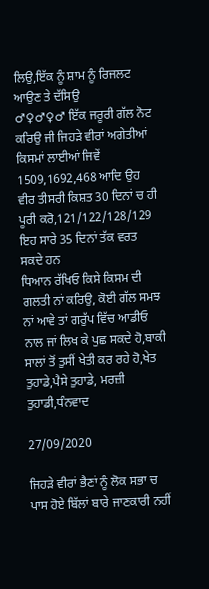ਲਿਉ,ਇੱਕ ਨੂੰ ਸ਼ਾਮ ਨੂੰ ਰਿਜਲਟ ਆਉਣ ਤੇ ਦੱਸਿਉ
♂♀♂♀♂ ਇੱਕ ਜਰੂਰੀ ਗੱਲ ਨੋਟ ਕਰਿਉ ਜੀ ਜਿਹੜੇ ਵੀਰਾਂ ਅਗੇਤੀਆਂ ਕਿਸਮਾਂ ਲਾਈਆਂ ਜਿਵੇਂ 1509,1692,468 ਆਦਿ ਉਹ ਵੀਰ ਤੀਸਰੀ ਕਿਸ਼ਤ 30 ਦਿਨਾਂ ਚ ਹੀ ਪੂਰੀ ਕਰੋ,121/122/128/129 ਇਹ ਸਾਰੇ 35 ਦਿਨਾਂ ਤੱਕ ਵਰਤ ਸਕਦੇ ਹਨ
ਧਿਆਨ ਰੱਖਿਓ ਕਿਸੇ ਕਿਸਮ ਦੀ ਗਲਤੀ ਨਾਂ ਕਰਿਉ, ਕੋਈ ਗੱਲ ਸਮਝ ਨਾਂ ਆਵੇ ਤਾਂ ਗਰੁੱਪ ਵਿੱਚ ਆਡੀਓ ਨਾਲ ਜਾਂ ਲਿਖ ਕੇ ਪੁਛ ਸਕਦੇ ਹੋ,ਬਾਕੀ ਸਾਲਾਂ ਤੋਂ ਤੁਸੀਂ ਖੇਤੀ ਕਰ ਰਹੇ ਹੋ,ਖੇਤ ਤੁਹਾਡੇ,ਪੈਸੇ ਤੁਹਾਡੇ, ਮਰਜ਼ੀ ਤੁਹਾਡੀ,ਧੰਨਵਾਦ

27/09/2020

ਜਿਹੜੇ ਵੀਰਾਂ ਭੈਣਾਂ ਨੂੰ ਲੋਕ ਸਭਾ ਚ ਪਾਸ ਹੋਏ ਬਿੱਲਾਂ ਬਾਰੇ ਜਾਣਕਾਰੀ ਨਹੀਂ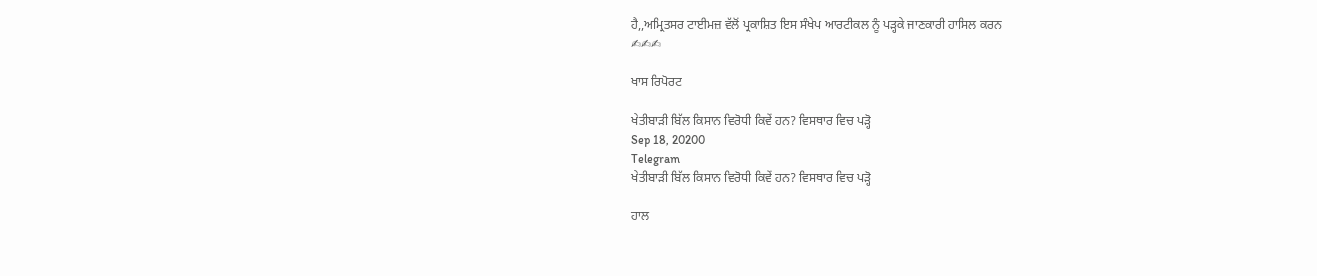ਹੈ,,ਅਮ੍ਰਿਤਸਰ ਟਾਈਮਜ਼ ਵੱਲੋਂ ਪ੍ਰਕਾਸ਼ਿਤ ਇਸ ਸੰਖੇਪ ਆਰਟੀਕਲ ਨੂੰ ਪੜ੍ਹਕੇ ਜਾਣਕਾਰੀ ਹਾਸਿਲ ਕਰਨ
✍✍✍

ਖਾਸ ਰਿਪੋਰਟ

ਖੇਤੀਬਾੜੀ ਬਿੱਲ ਕਿਸਾਨ ਵਿਰੋਧੀ ਕਿਵੇਂ ਹਨ? ਵਿਸਥਾਰ ਵਿਚ ਪੜ੍ਹੋ
Sep 18, 20200
Telegram
ਖੇਤੀਬਾੜੀ ਬਿੱਲ ਕਿਸਾਨ ਵਿਰੋਧੀ ਕਿਵੇਂ ਹਨ? ਵਿਸਥਾਰ ਵਿਚ ਪੜ੍ਹੋ

ਹਾਲ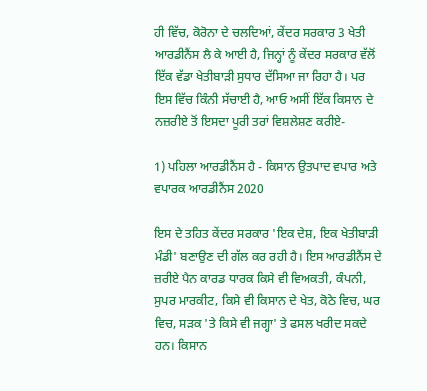ਹੀ ਵਿੱਚ, ਕੋਰੋਨਾ ਦੇ ਚਲਦਿਆਂ, ਕੇਂਦਰ ਸਰਕਾਰ 3 ਖੇਤੀ ਆਰਡੀਨੈਂਸ ਲੈ ਕੇ ਆਈ ਹੈ, ਜਿਨ੍ਹਾਂ ਨੂੰ ਕੇਂਦਰ ਸਰਕਾਰ ਵੱਲੋਂ ਇੱਕ ਵੱਡਾ ਖੇਤੀਬਾੜੀ ਸੁਧਾਰ ਦੱਸਿਆ ਜਾ ਰਿਹਾ ਹੈ। ਪਰ ਇਸ ਵਿੱਚ ਕਿੰਨੀ ਸੱਚਾਈ ਹੈ, ਆਓ ਅਸੀਂ ਇੱਕ ਕਿਸਾਨ ਦੇ ਨਜ਼ਰੀਏ ਤੋਂ ਇਸਦਾ ਪੂਰੀ ਤਰਾਂ ਵਿਸ਼ਲੇਸ਼ਣ ਕਰੀਏ-

1) ਪਹਿਲਾ ਆਰਡੀਨੈਂਸ ਹੈ - ਕਿਸਾਨ ਉਤਪਾਦ ਵਪਾਰ ਅਤੇ ਵਪਾਰਕ ਆਰਡੀਨੈਂਸ 2020

ਇਸ ਦੇ ਤਹਿਤ ਕੇਂਦਰ ਸਰਕਾਰ 'ਇਕ ਦੇਸ਼, ਇਕ ਖੇਤੀਬਾੜੀ ਮੰਡੀ' ਬਣਾਉਣ ਦੀ ਗੱਲ ਕਰ ਰਹੀ ਹੈ। ਇਸ ਆਰਡੀਨੈਂਸ ਦੇ ਜ਼ਰੀਏ ਪੈਨ ਕਾਰਡ ਧਾਰਕ ਕਿਸੇ ਵੀ ਵਿਅਕਤੀ, ਕੰਪਨੀ, ਸੁਪਰ ਮਾਰਕੀਟ, ਕਿਸੇ ਵੀ ਕਿਸਾਨ ਦੇ ਖੇਤ, ਕੋਠੇ ਵਿਚ, ਘਰ ਵਿਚ, ਸੜਕ 'ਤੇ ਕਿਸੇ ਵੀ ਜਗ੍ਹਾ' ਤੇ ਫਸਲ ਖਰੀਦ ਸਕਦੇ ਹਨ। ਕਿਸਾਨ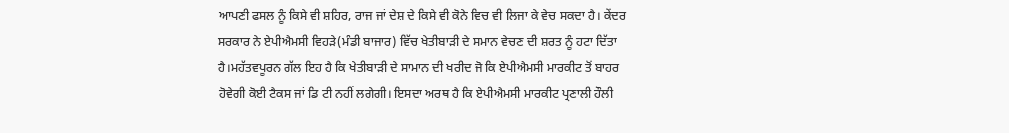ਆਪਣੀ ਫਸਲ ਨੂੰ ਕਿਸੇ ਵੀ ਸ਼ਹਿਰ, ਰਾਜ ਜਾਂ ਦੇਸ਼ ਦੇ ਕਿਸੇ ਵੀ ਕੋਨੇ ਵਿਚ ਵੀ ਲਿਜਾ ਕੇ ਵੇਚ ਸਕਦਾ ਹੈ। ਕੇਂਦਰ ਸਰਕਾਰ ਨੇ ਏਪੀਐਮਸੀ ਵਿਹੜੇ(ਮੰਡੀ ਬਾਜਾਰ) ਵਿੱਚ ਖੇਤੀਬਾੜੀ ਦੇ ਸਮਾਨ ਵੇਚਣ ਦੀ ਸ਼ਰਤ ਨੂੰ ਹਟਾ ਦਿੱਤਾ ਹੈ।ਮਹੱਤਵਪੂਰਨ ਗੱਲ ਇਹ ਹੈ ਕਿ ਖੇਤੀਬਾੜੀ ਦੇ ਸਾਮਾਨ ਦੀ ਖਰੀਦ ਜੋ ਕਿ ਏਪੀਐਮਸੀ ਮਾਰਕੀਟ ਤੋਂ ਬਾਹਰ ਹੋਵੇਗੀ ਕੋਈ ਟੈਕਸ ਜਾਂ ਡਿ ਟੀ ਨਹੀਂ ਲਗੇਗੀ। ਇਸਦਾ ਅਰਥ ਹੈ ਕਿ ਏਪੀਐਮਸੀ ਮਾਰਕੀਟ ਪ੍ਰਣਾਲੀ ਹੌਲੀ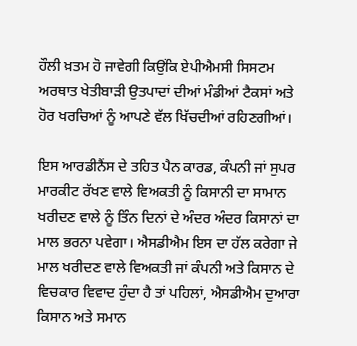ਹੌਲੀ ਖ਼ਤਮ ਹੋ ਜਾਵੇਗੀ ਕਿਉਂਕਿ ਏਪੀਐਮਸੀ ਸਿਸਟਮ ਅਰਥਾਤ ਖੇਤੀਬਾੜੀ ਉਤਪਾਦਾਂ ਦੀਆਂ ਮੰਡੀਆਂ ਟੈਕਸਾਂ ਅਤੇ ਹੋਰ ਖਰਚਿਆਂ ਨੂੰ ਆਪਣੇ ਵੱਲ ਖਿੱਚਦੀਆਂ ਰਹਿਣਗੀਆਂ।

ਇਸ ਆਰਡੀਨੈਂਸ ਦੇ ਤਹਿਤ ਪੈਨ ਕਾਰਡ, ਕੰਪਨੀ ਜਾਂ ਸੁਪਰ ਮਾਰਕੀਟ ਰੱਖਣ ਵਾਲੇ ਵਿਅਕਤੀ ਨੂੰ ਕਿਸਾਨੀ ਦਾ ਸਾਮਾਨ ਖਰੀਦਣ ਵਾਲੇ ਨੂੰ ਤਿੰਨ ਦਿਨਾਂ ਦੇ ਅੰਦਰ ਅੰਦਰ ਕਿਸਾਨਾਂ ਦਾ ਮਾਲ ਭਰਨਾ ਪਵੇਗਾ। ਐਸਡੀਐਮ ਇਸ ਦਾ ਹੱਲ ਕਰੇਗਾ ਜੇ ਮਾਲ ਖਰੀਦਣ ਵਾਲੇ ਵਿਅਕਤੀ ਜਾਂ ਕੰਪਨੀ ਅਤੇ ਕਿਸਾਨ ਦੇ ਵਿਚਕਾਰ ਵਿਵਾਦ ਹੁੰਦਾ ਹੈ ਤਾਂ ਪਹਿਲਾਂ, ਐਸਡੀਐਮ ਦੁਆਰਾ ਕਿਸਾਨ ਅਤੇ ਸਮਾਨ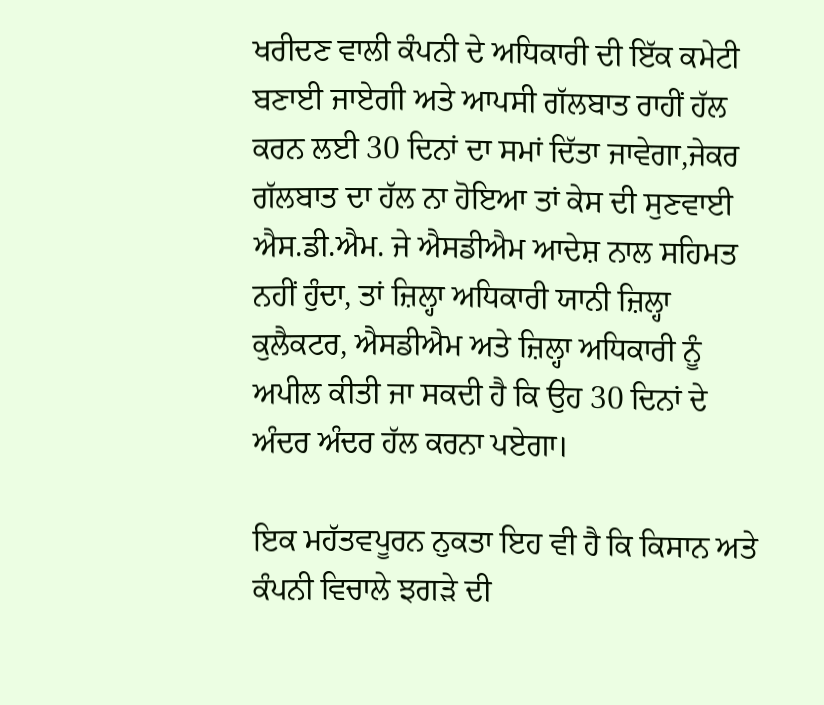ਖਰੀਦਣ ਵਾਲੀ ਕੰਪਨੀ ਦੇ ਅਧਿਕਾਰੀ ਦੀ ਇੱਕ ਕਮੇਟੀ ਬਣਾਈ ਜਾਏਗੀ ਅਤੇ ਆਪਸੀ ਗੱਲਬਾਤ ਰਾਹੀਂ ਹੱਲ ਕਰਨ ਲਈ 30 ਦਿਨਾਂ ਦਾ ਸਮਾਂ ਦਿੱਤਾ ਜਾਵੇਗਾ,ਜੇਕਰ ਗੱਲਬਾਤ ਦਾ ਹੱਲ ਨਾ ਹੋਇਆ ਤਾਂ ਕੇਸ ਦੀ ਸੁਣਵਾਈ ਐਸ.ਡੀ.ਐਮ. ਜੇ ਐਸਡੀਐਮ ਆਦੇਸ਼ ਨਾਲ ਸਹਿਮਤ ਨਹੀਂ ਹੁੰਦਾ, ਤਾਂ ਜ਼ਿਲ੍ਹਾ ਅਧਿਕਾਰੀ ਯਾਨੀ ਜ਼ਿਲ੍ਹਾ ਕੁਲੈਕਟਰ, ਐਸਡੀਐਮ ਅਤੇ ਜ਼ਿਲ੍ਹਾ ਅਧਿਕਾਰੀ ਨੂੰ ਅਪੀਲ ਕੀਤੀ ਜਾ ਸਕਦੀ ਹੈ ਕਿ ਉਹ 30 ਦਿਨਾਂ ਦੇ ਅੰਦਰ ਅੰਦਰ ਹੱਲ ਕਰਨਾ ਪਏਗਾ।

ਇਕ ਮਹੱਤਵਪੂਰਨ ਨੁਕਤਾ ਇਹ ਵੀ ਹੈ ਕਿ ਕਿਸਾਨ ਅਤੇ ਕੰਪਨੀ ਵਿਚਾਲੇ ਝਗੜੇ ਦੀ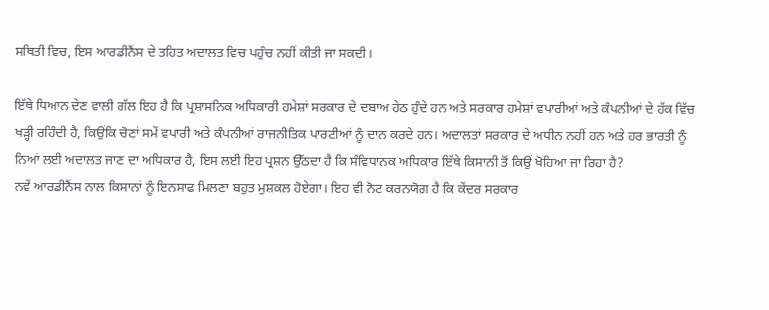ਸਥਿਤੀ ਵਿਚ, ਇਸ ਆਰਡੀਨੈਂਸ ਦੇ ਤਹਿਤ ਅਦਾਲਤ ਵਿਚ ਪਹੁੰਚ ਨਹੀਂ ਕੀਤੀ ਜਾ ਸਕਦੀ।

ਇੱਥੇ ਧਿਆਨ ਦੇਣ ਵਾਲੀ ਗੱਲ ਇਹ ਹੈ ਕਿ ਪ੍ਰਸ਼ਾਸਨਿਕ ਅਧਿਕਾਰੀ ਹਮੇਸ਼ਾਂ ਸਰਕਾਰ ਦੇ ਦਬਾਅ ਹੇਠ ਹੁੰਦੇ ਹਨ ਅਤੇ ਸਰਕਾਰ ਹਮੇਸ਼ਾਂ ਵਪਾਰੀਆਂ ਅਤੇ ਕੰਪਨੀਆਂ ਦੇ ਹੱਕ ਵਿੱਚ ਖੜ੍ਹੀ ਰਹਿੰਦੀ ਹੈ, ਕਿਉਂਕਿ ਚੋਣਾਂ ਸਮੇਂ ਵਪਾਰੀ ਅਤੇ ਕੰਪਨੀਆਂ ਰਾਜਨੀਤਿਕ ਪਾਰਟੀਆਂ ਨੂੰ ਦਾਨ ਕਰਦੇ ਹਨ। ਅਦਾਲਤਾਂ ਸਰਕਾਰ ਦੇ ਅਧੀਨ ਨਹੀਂ ਹਨ ਅਤੇ ਹਰ ਭਾਰਤੀ ਨੂੰ ਨਿਆਂ ਲਈ ਅਦਾਲਤ ਜਾਣ ਦਾ ਅਧਿਕਾਰ ਹੈ, ਇਸ ਲਈ ਇਹ ਪ੍ਰਸ਼ਨ ਉੱਠਦਾ ਹੈ ਕਿ ਸੰਵਿਧਾਨਕ ਅਧਿਕਾਰ ਇੱਥੇ ਕਿਸਾਨੀ ਤੋਂ ਕਿਉਂ ਖੋਹਿਆ ਜਾ ਰਿਹਾ ਹੈ?
ਨਵੇਂ ਆਰਡੀਨੈਂਸ ਨਾਲ ਕਿਸਾਨਾਂ ਨੂੰ ਇਨਸਾਫ ਮਿਲਣਾ ਬਹੁਤ ਮੁਸ਼ਕਲ ਹੋਏਗਾ। ਇਹ ਵੀ ਨੋਟ ਕਰਨਯੋਗ ਹੈ ਕਿ ਕੇਂਦਰ ਸਰਕਾਰ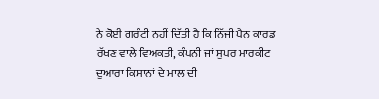ਨੇ ਕੋਈ ਗਰੰਟੀ ਨਹੀਂ ਦਿੱਤੀ ਹੈ ਕਿ ਨਿੱਜੀ ਪੈਨ ਕਾਰਡ ਰੱਖਣ ਵਾਲੇ ਵਿਅਕਤੀ, ਕੰਪਨੀ ਜਾਂ ਸੁਪਰ ਮਾਰਕੀਟ ਦੁਆਰਾ ਕਿਸਾਨਾਂ ਦੇ ਮਾਲ ਦੀ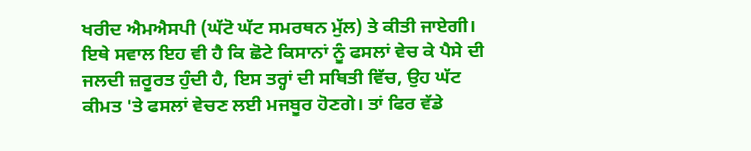ਖਰੀਦ ਐਮਐਸਪੀ (ਘੱਟੋ ਘੱਟ ਸਮਰਥਨ ਮੁੱਲ) ਤੇ ਕੀਤੀ ਜਾਏਗੀ। ਇਥੇ ਸਵਾਲ ਇਹ ਵੀ ਹੈ ਕਿ ਛੋਟੇ ਕਿਸਾਨਾਂ ਨੂੰ ਫਸਲਾਂ ਵੇਚ ਕੇ ਪੈਸੇ ਦੀ ਜਲਦੀ ਜ਼ਰੂਰਤ ਹੁੰਦੀ ਹੈ, ਇਸ ਤਰ੍ਹਾਂ ਦੀ ਸਥਿਤੀ ਵਿੱਚ, ਉਹ ਘੱਟ ਕੀਮਤ 'ਤੇ ਫਸਲਾਂ ਵੇਚਣ ਲਈ ਮਜਬੂਰ ਹੋਣਗੇ। ਤਾਂ ਫਿਰ ਵੱਡੇ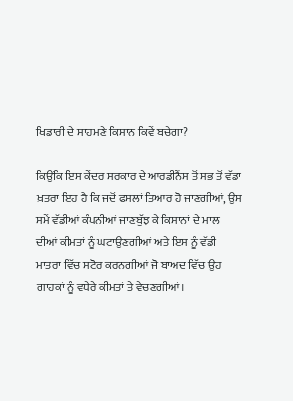ਖਿਡਾਰੀ ਦੇ ਸਾਹਮਣੇ ਕਿਸਾਨ ਕਿਵੇਂ ਬਚੇਗਾ?

ਕਿਉਂਕਿ ਇਸ ਕੇਂਦਰ ਸਰਕਾਰ ਦੇ ਆਰਡੀਨੈਂਸ ਤੋਂ ਸਭ ਤੋਂ ਵੱਡਾ ਖ਼ਤਰਾ ਇਹ ਹੈ ਕਿ ਜਦੋਂ ਫਸਲਾਂ ਤਿਆਰ ਹੋ ਜਾਣਗੀਆਂ, ਉਸ ਸਮੇਂ ਵੱਡੀਆਂ ਕੰਪਨੀਆਂ ਜਾਣਬੁੱਝ ਕੇ ਕਿਸਾਨਾਂ ਦੇ ਮਾਲ ਦੀਆਂ ਕੀਮਤਾਂ ਨੂੰ ਘਟਾਉਣਗੀਆਂ ਅਤੇ ਇਸ ਨੂੰ ਵੱਡੀ ਮਾਤਰਾ ਵਿੱਚ ਸਟੋਰ ਕਰਨਗੀਆਂ ਜੋ ਬਾਅਦ ਵਿੱਚ ਉਹ ਗਾਹਕਾਂ ਨੂੰ ਵਧੇਰੇ ਕੀਮਤਾਂ ਤੇ ਵੇਚਣਗੀਆਂ।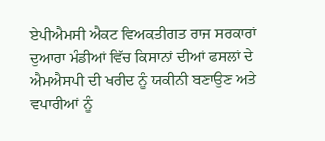ਏਪੀਐਮਸੀ ਐਕਟ ਵਿਅਕਤੀਗਤ ਰਾਜ ਸਰਕਾਰਾਂ ਦੁਆਰਾ ਮੰਡੀਆਂ ਵਿੱਚ ਕਿਸਾਨਾਂ ਦੀਆਂ ਫਸਲਾਂ ਦੇ ਐਮਐਸਪੀ ਦੀ ਖਰੀਦ ਨੂੰ ਯਕੀਨੀ ਬਣਾਉਣ ਅਤੇ ਵਪਾਰੀਆਂ ਨੂੰ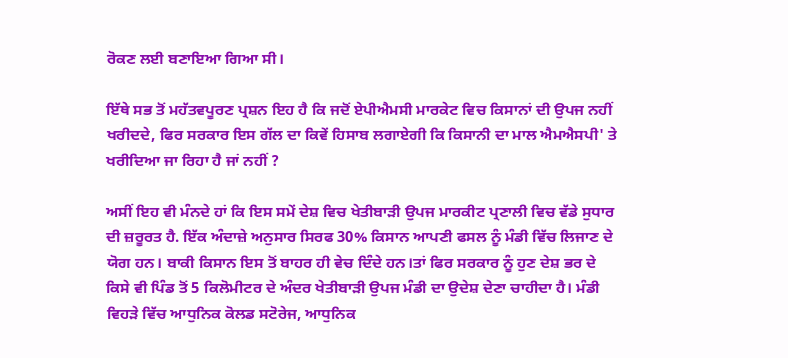ਰੋਕਣ ਲਈ ਬਣਾਇਆ ਗਿਆ ਸੀ।

ਇੱਥੇ ਸਭ ਤੋਂ ਮਹੱਤਵਪੂਰਣ ਪ੍ਰਸ਼ਨ ਇਹ ਹੈ ਕਿ ਜਦੋਂ ਏਪੀਐਮਸੀ ਮਾਰਕੇਟ ਵਿਚ ਕਿਸਾਨਾਂ ਦੀ ਉਪਜ ਨਹੀਂ ਖਰੀਦਦੇ, ਫਿਰ ਸਰਕਾਰ ਇਸ ਗੱਲ ਦਾ ਕਿਵੇਂ ਹਿਸਾਬ ਲਗਾਏਗੀ ਕਿ ਕਿਸਾਨੀ ਦਾ ਮਾਲ ਐਮਐਸਪੀ' ਤੇ ਖਰੀਦਿਆ ਜਾ ਰਿਹਾ ਹੈ ਜਾਂ ਨਹੀਂ ?

ਅਸੀਂ ਇਹ ਵੀ ਮੰਨਦੇ ਹਾਂ ਕਿ ਇਸ ਸਮੇਂ ਦੇਸ਼ ਵਿਚ ਖੇਤੀਬਾੜੀ ਉਪਜ ਮਾਰਕੀਟ ਪ੍ਰਣਾਲੀ ਵਿਚ ਵੱਡੇ ਸੁਧਾਰ ਦੀ ਜ਼ਰੂਰਤ ਹੈ. ਇੱਕ ਅੰਦਾਜ਼ੇ ਅਨੁਸਾਰ ਸਿਰਫ 30% ਕਿਸਾਨ ਆਪਣੀ ਫਸਲ ਨੂੰ ਮੰਡੀ ਵਿੱਚ ਲਿਜਾਣ ਦੇ ਯੋਗ ਹਨ। ਬਾਕੀ ਕਿਸਾਨ ਇਸ ਤੋਂ ਬਾਹਰ ਹੀ ਵੇਚ ਦਿੰਦੇ ਹਨ।ਤਾਂ ਫਿਰ ਸਰਕਾਰ ਨੂੰ ਹੁਣ ਦੇਸ਼ ਭਰ ਦੇ ਕਿਸੇ ਵੀ ਪਿੰਡ ਤੋਂ 5 ਕਿਲੋਮੀਟਰ ਦੇ ਅੰਦਰ ਖੇਤੀਬਾੜੀ ਉਪਜ ਮੰਡੀ ਦਾ ਉਦੇਸ਼ ਦੇਣਾ ਚਾਹੀਦਾ ਹੈ। ਮੰਡੀ ਵਿਹੜੇ ਵਿੱਚ ਆਧੁਨਿਕ ਕੋਲਡ ਸਟੋਰੇਜ, ਆਧੁਨਿਕ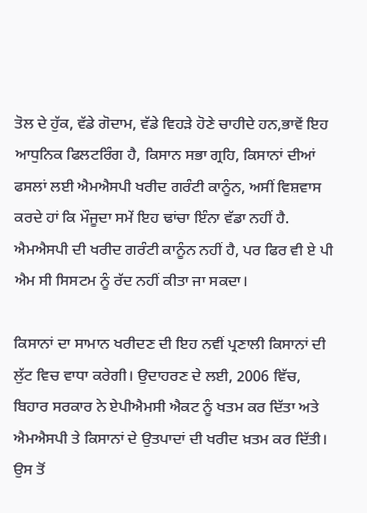ਤੋਲ ਦੇ ਹੁੱਕ, ਵੱਡੇ ਗੋਦਾਮ, ਵੱਡੇ ਵਿਹੜੇ ਹੋਣੇ ਚਾਹੀਦੇ ਹਨ,ਭਾਵੇਂ ਇਹ ਆਧੁਨਿਕ ਫਿਲਟਰਿੰਗ ਹੈ, ਕਿਸਾਨ ਸਭਾ ਗ੍ਰਹਿ, ਕਿਸਾਨਾਂ ਦੀਆਂ ਫਸਲਾਂ ਲਈ ਐਮਐਸਪੀ ਖਰੀਦ ਗਰੰਟੀ ਕਾਨੂੰਨ, ਅਸੀਂ ਵਿਸ਼ਵਾਸ ਕਰਦੇ ਹਾਂ ਕਿ ਮੌਜੂਦਾ ਸਮੇਂ ਇਹ ਢਾਂਚਾ ਇੰਨਾ ਵੱਡਾ ਨਹੀਂ ਹੈ. ਐਮਐਸਪੀ ਦੀ ਖਰੀਦ ਗਰੰਟੀ ਕਾਨੂੰਨ ਨਹੀਂ ਹੈ, ਪਰ ਫਿਰ ਵੀ ਏ ਪੀ ਐਮ ਸੀ ਸਿਸਟਮ ਨੂੰ ਰੱਦ ਨਹੀਂ ਕੀਤਾ ਜਾ ਸਕਦਾ।

ਕਿਸਾਨਾਂ ਦਾ ਸਾਮਾਨ ਖਰੀਦਣ ਦੀ ਇਹ ਨਵੀਂ ਪ੍ਰਣਾਲੀ ਕਿਸਾਨਾਂ ਦੀ ਲੁੱਟ ਵਿਚ ਵਾਧਾ ਕਰੇਗੀ। ਉਦਾਹਰਣ ਦੇ ਲਈ, 2006 ਵਿੱਚ, ਬਿਹਾਰ ਸਰਕਾਰ ਨੇ ਏਪੀਐਮਸੀ ਐਕਟ ਨੂੰ ਖਤਮ ਕਰ ਦਿੱਤਾ ਅਤੇ ਐਮਐਸਪੀ ਤੇ ਕਿਸਾਨਾਂ ਦੇ ਉਤਪਾਦਾਂ ਦੀ ਖਰੀਦ ਖ਼ਤਮ ਕਰ ਦਿੱਤੀ। ਉਸ ਤੋਂ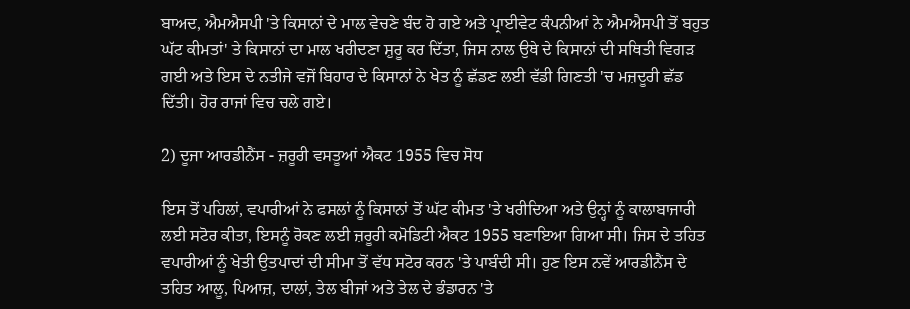ਬਾਅਦ, ਐਮਐਸਪੀ 'ਤੇ ਕਿਸਾਨਾਂ ਦੇ ਮਾਲ ਵੇਚਣੇ ਬੰਦ ਹੋ ਗਏ ਅਤੇ ਪ੍ਰਾਈਵੇਟ ਕੰਪਨੀਆਂ ਨੇ ਐਮਐਸਪੀ ਤੋਂ ਬਹੁਤ ਘੱਟ ਕੀਮਤਾਂ' ਤੇ ਕਿਸਾਨਾਂ ਦਾ ਮਾਲ ਖਰੀਦਣਾ ਸ਼ੁਰੂ ਕਰ ਦਿੱਤਾ, ਜਿਸ ਨਾਲ ਉਥੇ ਦੇ ਕਿਸਾਨਾਂ ਦੀ ਸਥਿਤੀ ਵਿਗੜ ਗਈ ਅਤੇ ਇਸ ਦੇ ਨਤੀਜੇ ਵਜੋਂ ਬਿਹਾਰ ਦੇ ਕਿਸਾਨਾਂ ਨੇ ਖੇਤ ਨੂੰ ਛੱਡਣ ਲਈ ਵੱਡੀ ਗਿਣਤੀ 'ਚ ਮਜ਼ਦੂਰੀ ਛੱਡ ਦਿੱਤੀ। ਹੋਰ ਰਾਜਾਂ ਵਿਚ ਚਲੇ ਗਏ।

2) ਦੂਜਾ ਆਰਡੀਨੈਂਸ - ਜ਼ਰੂਰੀ ਵਸਤੂਆਂ ਐਕਟ 1955 ਵਿਚ ਸੋਧ

ਇਸ ਤੋਂ ਪਹਿਲਾਂ, ਵਪਾਰੀਆਂ ਨੇ ਫਸਲਾਂ ਨੂੰ ਕਿਸਾਨਾਂ ਤੋਂ ਘੱਟ ਕੀਮਤ 'ਤੇ ਖਰੀਦਿਆ ਅਤੇ ਉਨ੍ਹਾਂ ਨੂੰ ਕਾਲਾਬਾਜਾਰੀ ਲਈ ਸਟੋਰ ਕੀਤਾ, ਇਸਨੂੰ ਰੋਕਣ ਲਈ ਜ਼ਰੂਰੀ ਕਮੋਡਿਟੀ ਐਕਟ 1955 ਬਣਾਇਆ ਗਿਆ ਸੀ। ਜਿਸ ਦੇ ਤਹਿਤ ਵਪਾਰੀਆਂ ਨੂੰ ਖੇਤੀ ਉਤਪਾਦਾਂ ਦੀ ਸੀਮਾ ਤੋਂ ਵੱਧ ਸਟੋਰ ਕਰਨ 'ਤੇ ਪਾਬੰਦੀ ਸੀ। ਹੁਣ ਇਸ ਨਵੇਂ ਆਰਡੀਨੈਂਸ ਦੇ ਤਹਿਤ ਆਲੂ, ਪਿਆਜ਼, ਦਾਲਾਂ, ਤੇਲ ਬੀਜਾਂ ਅਤੇ ਤੇਲ ਦੇ ਭੰਡਾਰਨ 'ਤੇ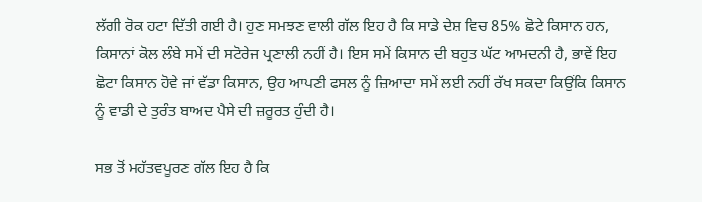ਲੱਗੀ ਰੋਕ ਹਟਾ ਦਿੱਤੀ ਗਈ ਹੈ। ਹੁਣ ਸਮਝਣ ਵਾਲੀ ਗੱਲ ਇਹ ਹੈ ਕਿ ਸਾਡੇ ਦੇਸ਼ ਵਿਚ 85% ਛੋਟੇ ਕਿਸਾਨ ਹਨ, ਕਿਸਾਨਾਂ ਕੋਲ ਲੰਬੇ ਸਮੇਂ ਦੀ ਸਟੋਰੇਜ ਪ੍ਰਣਾਲੀ ਨਹੀਂ ਹੈ। ਇਸ ਸਮੇਂ ਕਿਸਾਨ ਦੀ ਬਹੁਤ ਘੱਟ ਆਮਦਨੀ ਹੈ, ਭਾਵੇਂ ਇਹ ਛੋਟਾ ਕਿਸਾਨ ਹੋਵੇ ਜਾਂ ਵੱਡਾ ਕਿਸਾਨ, ਉਹ ਆਪਣੀ ਫਸਲ ਨੂੰ ਜ਼ਿਆਦਾ ਸਮੇਂ ਲਈ ਨਹੀਂ ਰੱਖ ਸਕਦਾ ਕਿਉਂਕਿ ਕਿਸਾਨ ਨੂੰ ਵਾਡੀ ਦੇ ਤੁਰੰਤ ਬਾਅਦ ਪੈਸੇ ਦੀ ਜ਼ਰੂਰਤ ਹੁੰਦੀ ਹੈ।

ਸਭ ਤੋਂ ਮਹੱਤਵਪੂਰਣ ਗੱਲ ਇਹ ਹੈ ਕਿ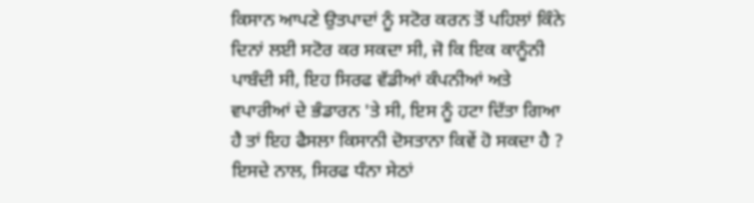ਕਿਸਾਨ ਆਪਣੇ ਉਤਪਾਦਾਂ ਨੂੰ ਸਟੋਰ ਕਰਨ ਤੋਂ ਪਹਿਲਾਂ ਕਿੰਨੇ ਦਿਨਾਂ ਲਈ ਸਟੋਰ ਕਰ ਸਕਦਾ ਸੀ, ਜੋ ਕਿ ਇਕ ਕਾਨੂੰਨੀ ਪਾਬੰਦੀ ਸੀ, ਇਹ ਸਿਰਫ ਵੱਡੀਆਂ ਕੰਪਨੀਆਂ ਅਤੇ ਵਪਾਰੀਆਂ ਦੇ ਭੰਡਾਰਨ 'ਤੇ ਸੀ, ਇਸ ਨੂੰ ਹਟਾ ਦਿੱਤਾ ਗਿਆ ਹੈ ਤਾਂ ਇਹ ਫੈਸਲਾ ਕਿਸਾਨੀ ਦੋਸਤਾਨਾ ਕਿਵੇਂ ਹੋ ਸਕਦਾ ਹੈ ? ਇਸਦੇ ਨਾਲ, ਸਿਰਫ ਧੰਨਾ ਸੇਠਾਂ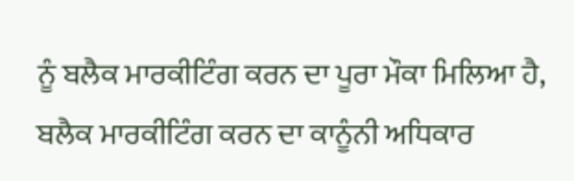ਨੂੰ ਬਲੈਕ ਮਾਰਕੀਟਿੰਗ ਕਰਨ ਦਾ ਪੂਰਾ ਮੌਕਾ ਮਿਲਿਆ ਹੈ, ਬਲੈਕ ਮਾਰਕੀਟਿੰਗ ਕਰਨ ਦਾ ਕਾਨੂੰਨੀ ਅਧਿਕਾਰ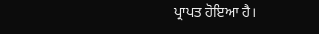ਪ੍ਰਾਪਤ ਹੋਇਆ ਹੈ।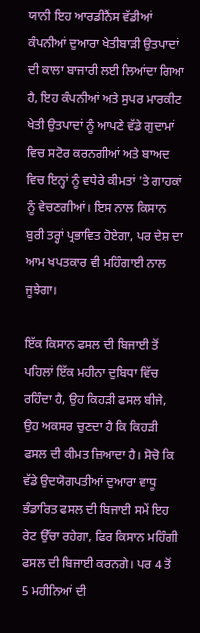ਯਾਨੀ ਇਹ ਆਰਡੀਨੈਂਸ ਵੱਡੀਆਂ ਕੰਪਨੀਆਂ ਦੁਆਰਾ ਖੇਤੀਬਾੜੀ ਉਤਪਾਦਾਂ ਦੀ ਕਾਲਾ ਬਾਜਾਰੀ ਲਈ ਲਿਆਂਦਾ ਗਿਆ ਹੈ, ਇਹ ਕੰਪਨੀਆਂ ਅਤੇ ਸੁਪਰ ਮਾਰਕੀਟ ਖੇਤੀ ਉਤਪਾਦਾਂ ਨੂੰ ਆਪਣੇ ਵੱਡੇ ਗੁਦਾਮਾਂ ਵਿਚ ਸਟੋਰ ਕਰਨਗੀਆਂ ਅਤੇ ਬਾਅਦ ਵਿਚ ਇਨ੍ਹਾਂ ਨੂੰ ਵਧੇਰੇ ਕੀਮਤਾਂ 'ਤੇ ਗਾਹਕਾਂ ਨੂੰ ਵੇਚਣਗੀਆਂ। ਇਸ ਨਾਲ ਕਿਸਾਨ ਬੁਰੀ ਤਰ੍ਹਾਂ ਪ੍ਰਭਾਵਿਤ ਹੋਏਗਾ, ਪਰ ਦੇਸ਼ ਦਾ ਆਮ ਖਪਤਕਾਰ ਵੀ ਮਹਿੰਗਾਈ ਨਾਲ ਜੂਝੇਗਾ।

ਇੱਕ ਕਿਸਾਨ ਫਸਲ ਦੀ ਬਿਜਾਈ ਤੋਂ ਪਹਿਲਾਂ ਇੱਕ ਮਹੀਨਾ ਦੁਬਿਧਾ ਵਿੱਚ ਰਹਿੰਦਾ ਹੈ, ਉਹ ਕਿਹੜੀ ਫਸਲ ਬੀਜੇ, ਉਹ ਅਕਸਰ ਚੁਣਦਾ ਹੈ ਕਿ ਕਿਹੜੀ ਫਸਲ ਦੀ ਕੀਮਤ ਜ਼ਿਆਦਾ ਹੈ। ਸੋਚੋ ਕਿ ਵੱਡੇ ਉਦਯੋਗਪਤੀਆਂ ਦੁਆਰਾ ਵਾਧੂ ਭੰਡਾਰਿਤ ਫਸਲ ਦੀ ਬਿਜਾਈ ਸਮੇਂ ਇਹ ਰੇਟ ਉੱਚਾ ਰਹੇਗਾ, ਫਿਰ ਕਿਸਾਨ ਮਹਿੰਗੀ ਫਸਲ ਦੀ ਬਿਜਾਈ ਕਰਨਗੇ। ਪਰ 4 ਤੋਂ 5 ਮਹੀਨਿਆਂ ਦੀ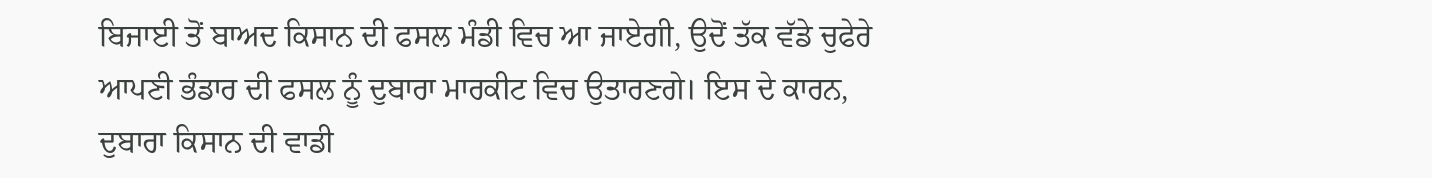ਬਿਜਾਈ ਤੋਂ ਬਾਅਦ ਕਿਸਾਨ ਦੀ ਫਸਲ ਮੰਡੀ ਵਿਚ ਆ ਜਾਏਗੀ, ਉਦੋਂ ਤੱਕ ਵੱਡੇ ਚੁਫੇਰੇ ਆਪਣੀ ਭੰਡਾਰ ਦੀ ਫਸਲ ਨੂੰ ਦੁਬਾਰਾ ਮਾਰਕੀਟ ਵਿਚ ਉਤਾਰਣਗੇ। ਇਸ ਦੇ ਕਾਰਨ, ਦੁਬਾਰਾ ਕਿਸਾਨ ਦੀ ਵਾਡੀ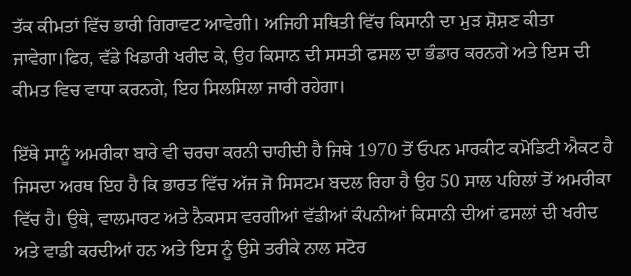ਤੱਕ ਕੀਮਤਾਂ ਵਿੱਚ ਭਾਰੀ ਗਿਰਾਵਟ ਆਵੇਗੀ। ਅਜਿਹੀ ਸਥਿਤੀ ਵਿੱਚ ਕਿਸਾਨੀ ਦਾ ਮੁੜ ਸ਼ੋਸ਼ਣ ਕੀਤਾ ਜਾਵੇਗਾ।ਫਿਰ, ਵੱਡੇ ਖਿਡਾਰੀ ਖਰੀਦ ਕੇ, ਉਹ ਕਿਸਾਨ ਦੀ ਸਸਤੀ ਫਸਲ ਦਾ ਭੰਡਾਰ ਕਰਨਗੇ ਅਤੇ ਇਸ ਦੀ ਕੀਮਤ ਵਿਚ ਵਾਧਾ ਕਰਨਗੇ, ਇਹ ਸਿਲਸਿਲਾ ਜਾਰੀ ਰਹੇਗਾ।

ਇੱਥੇ ਸਾਨੂੰ ਅਮਰੀਕਾ ਬਾਰੇ ਵੀ ਚਰਚਾ ਕਰਨੀ ਚਾਹੀਦੀ ਹੈ ਜਿਥੇ 1970 ਤੋਂ ਓਪਨ ਮਾਰਕੀਟ ਕਮੋਡਿਟੀ ਐਕਟ ਹੈ ਜਿਸਦਾ ਅਰਥ ਇਹ ਹੈ ਕਿ ਭਾਰਤ ਵਿੱਚ ਅੱਜ ਜੋ ਸਿਸਟਮ ਬਦਲ ਰਿਹਾ ਹੈ ਉਹ 50 ਸਾਲ ਪਹਿਲਾਂ ਤੋਂ ਅਮਰੀਕਾ ਵਿੱਚ ਹੈ। ਉਥੇ, ਵਾਲਮਾਰਟ ਅਤੇ ਨੈਕਸਸ ਵਰਗੀਆਂ ਵੱਡੀਆਂ ਕੰਪਨੀਆਂ ਕਿਸਾਨੀ ਦੀਆਂ ਫਸਲਾਂ ਦੀ ਖਰੀਦ ਅਤੇ ਵਾਡੀ ਕਰਦੀਆਂ ਹਨ ਅਤੇ ਇਸ ਨੂੰ ਉਸੇ ਤਰੀਕੇ ਨਾਲ ਸਟੋਰ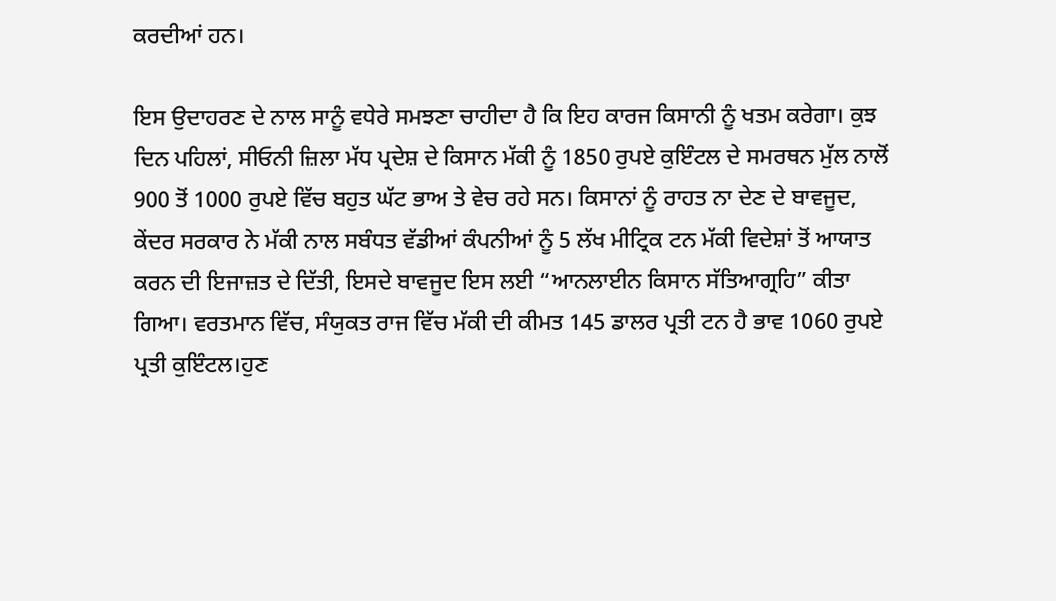ਕਰਦੀਆਂ ਹਨ।

ਇਸ ਉਦਾਹਰਣ ਦੇ ਨਾਲ ਸਾਨੂੰ ਵਧੇਰੇ ਸਮਝਣਾ ਚਾਹੀਦਾ ਹੈ ਕਿ ਇਹ ਕਾਰਜ ਕਿਸਾਨੀ ਨੂੰ ਖਤਮ ਕਰੇਗਾ। ਕੁਝ ਦਿਨ ਪਹਿਲਾਂ, ਸੀਓਨੀ ਜ਼ਿਲਾ ਮੱਧ ਪ੍ਰਦੇਸ਼ ਦੇ ਕਿਸਾਨ ਮੱਕੀ ਨੂੰ 1850 ਰੁਪਏ ਕੁਇੰਟਲ ਦੇ ਸਮਰਥਨ ਮੁੱਲ ਨਾਲੋਂ 900 ਤੋਂ 1000 ਰੁਪਏ ਵਿੱਚ ਬਹੁਤ ਘੱਟ ਭਾਅ ਤੇ ਵੇਚ ਰਹੇ ਸਨ। ਕਿਸਾਨਾਂ ਨੂੰ ਰਾਹਤ ਨਾ ਦੇਣ ਦੇ ਬਾਵਜੂਦ, ਕੇਂਦਰ ਸਰਕਾਰ ਨੇ ਮੱਕੀ ਨਾਲ ਸਬੰਧਤ ਵੱਡੀਆਂ ਕੰਪਨੀਆਂ ਨੂੰ 5 ਲੱਖ ਮੀਟ੍ਰਿਕ ਟਨ ਮੱਕੀ ਵਿਦੇਸ਼ਾਂ ਤੋਂ ਆਯਾਤ ਕਰਨ ਦੀ ਇਜਾਜ਼ਤ ਦੇ ਦਿੱਤੀ, ਇਸਦੇ ਬਾਵਜੂਦ ਇਸ ਲਈ “ਆਨਲਾਈਨ ਕਿਸਾਨ ਸੱਤਿਆਗ੍ਰਹਿ” ਕੀਤਾ ਗਿਆ। ਵਰਤਮਾਨ ਵਿੱਚ, ਸੰਯੁਕਤ ਰਾਜ ਵਿੱਚ ਮੱਕੀ ਦੀ ਕੀਮਤ 145 ਡਾਲਰ ਪ੍ਰਤੀ ਟਨ ਹੈ ਭਾਵ 1060 ਰੁਪਏ ਪ੍ਰਤੀ ਕੁਇੰਟਲ।ਹੁਣ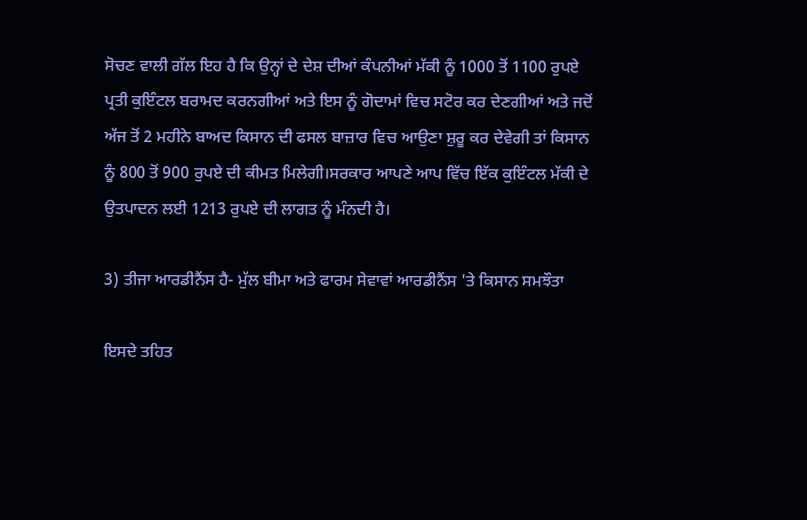ਸੋਚਣ ਵਾਲੀ ਗੱਲ ਇਹ ਹੈ ਕਿ ਉਨ੍ਹਾਂ ਦੇ ਦੇਸ਼ ਦੀਆਂ ਕੰਪਨੀਆਂ ਮੱਕੀ ਨੂੰ 1000 ਤੋਂ 1100 ਰੁਪਏ ਪ੍ਰਤੀ ਕੁਇੰਟਲ ਬਰਾਮਦ ਕਰਨਗੀਆਂ ਅਤੇ ਇਸ ਨੂੰ ਗੋਦਾਮਾਂ ਵਿਚ ਸਟੋਰ ਕਰ ਦੇਣਗੀਆਂ ਅਤੇ ਜਦੋਂ ਅੱਜ ਤੋਂ 2 ਮਹੀਨੇ ਬਾਅਦ ਕਿਸਾਨ ਦੀ ਫਸਲ ਬਾਜ਼ਾਰ ਵਿਚ ਆਉਣਾ ਸ਼ੁਰੂ ਕਰ ਦੇਵੇਗੀ ਤਾਂ ਕਿਸਾਨ ਨੂੰ 800 ਤੋਂ 900 ਰੁਪਏ ਦੀ ਕੀਮਤ ਮਿਲੇਗੀ।ਸਰਕਾਰ ਆਪਣੇ ਆਪ ਵਿੱਚ ਇੱਕ ਕੁਇੰਟਲ ਮੱਕੀ ਦੇ ਉਤਪਾਦਨ ਲਈ 1213 ਰੁਪਏ ਦੀ ਲਾਗਤ ਨੂੰ ਮੰਨਦੀ ਹੈ।

3) ਤੀਜਾ ਆਰਡੀਨੈਂਸ ਹੈ- ਮੁੱਲ ਬੀਮਾ ਅਤੇ ਫਾਰਮ ਸੇਵਾਵਾਂ ਆਰਡੀਨੈਂਸ 'ਤੇ ਕਿਸਾਨ ਸਮਝੌਤਾ

ਇਸਦੇ ਤਹਿਤ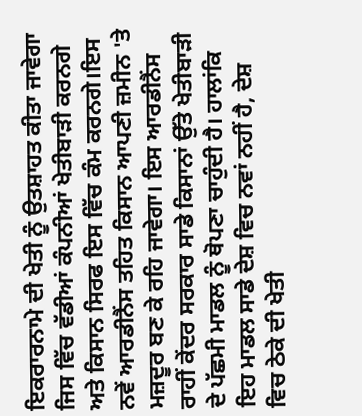ਇਕਰਾਰਨਾਮੇ ਦੀ ਖੇਤੀ ਨੂੰ ਉਤਸ਼ਾਹਤ ਕੀਤਾ ਜਾਵੇਗਾ ਜਿਸ ਵਿੱਚ ਵੱਡੀਆਂ ਕੰਪਨੀਆਂ ਖੇਤੀਬਾੜੀ ਕਰਨਗੇ ਅਤੇ ਕਿਸਾਨ ਸਿਰਫ ਇਸ ਵਿੱਚ ਕੰਮ ਕਰਨਗੇ।ਇਸ ਨਵੇਂ ਆਰਡੀਨੈਂਸ ਤਹਿਤ ਕਿਸਾਨ ਆਪਣੀ ਜ਼ਮੀਨ 'ਤੇ ਮਜ਼ਦੂਰ ਬਣ ਕੇ ਰਹਿ ਜਾਵੇਗਾ। ਇਸ ਆਰਡੀਨੈਂਸ ਰਾਹੀਂ ਕੇਂਦਰ ਸਰਕਾਰ ਸਾਡੇ ਕਿਸਾਨਾਂ ਉੱਤੇ ਖੇਤੀਬਾੜੀ ਦੇ ਪੱਛਮੀ ਮਾਡਲ ਨੂੰ ਥੋਪਣਾ ਚਾਹੁੰਦੀ ਹੈ। ਹਾਲਾਂਕਿ ਇਹ ਮਾਡਲ ਸਾਡੇ ਦੇਸ਼ ਵਿਚ ਨਵਾਂ ਨਹੀਂ ਹੈ, ਦੇਸ਼ ਵਿਚ ਠੇਕੇ ਦੀ ਖੇਤੀ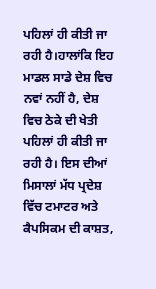ਪਹਿਲਾਂ ਹੀ ਕੀਤੀ ਜਾ ਰਹੀ ਹੈ।ਹਾਲਾਂਕਿ ਇਹ ਮਾਡਲ ਸਾਡੇ ਦੇਸ਼ ਵਿਚ ਨਵਾਂ ਨਹੀਂ ਹੈ, ਦੇਸ਼ ਵਿਚ ਠੇਕੇ ਦੀ ਖੇਤੀ ਪਹਿਲਾਂ ਹੀ ਕੀਤੀ ਜਾ ਰਹੀ ਹੈ। ਇਸ ਦੀਆਂ ਮਿਸਾਲਾਂ ਮੱਧ ਪ੍ਰਦੇਸ਼ ਵਿੱਚ ਟਮਾਟਰ ਅਤੇ ਕੈਪਸਿਕਮ ਦੀ ਕਾਸ਼ਤ,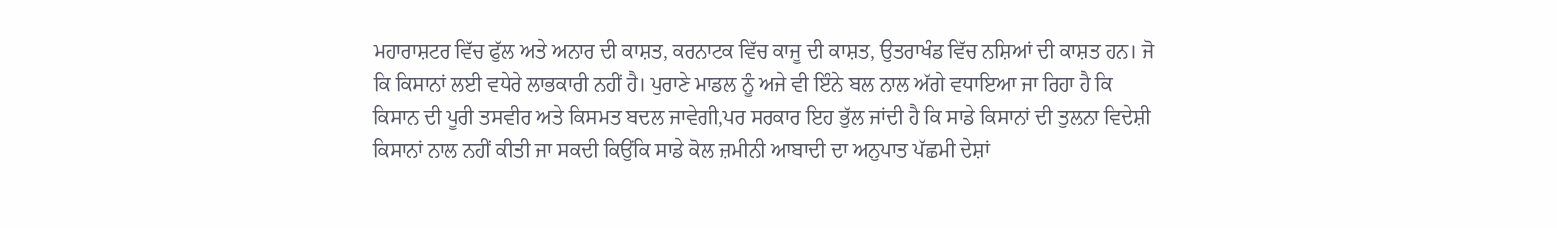ਮਹਾਰਾਸ਼ਟਰ ਵਿੱਚ ਫੁੱਲ ਅਤੇ ਅਨਾਰ ਦੀ ਕਾਸ਼ਤ, ਕਰਨਾਟਕ ਵਿੱਚ ਕਾਜੂ ਦੀ ਕਾਸ਼ਤ, ਉਤਰਾਖੰਡ ਵਿੱਚ ਨਸ਼ਿਆਂ ਦੀ ਕਾਸ਼ਤ ਹਨ। ਜੋ ਕਿ ਕਿਸਾਨਾਂ ਲਈ ਵਧੇਰੇ ਲਾਭਕਾਰੀ ਨਹੀਂ ਹੈ। ਪੁਰਾਣੇ ਮਾਡਲ ਨੂੰ ਅਜੇ ਵੀ ਇੰਨੇ ਬਲ ਨਾਲ ਅੱਗੇ ਵਧਾਇਆ ਜਾ ਰਿਹਾ ਹੈ ਕਿ ਕਿਸਾਨ ਦੀ ਪੂਰੀ ਤਸਵੀਰ ਅਤੇ ਕਿਸਮਤ ਬਦਲ ਜਾਵੇਗੀ,ਪਰ ਸਰਕਾਰ ਇਹ ਭੁੱਲ ਜਾਂਦੀ ਹੈ ਕਿ ਸਾਡੇ ਕਿਸਾਨਾਂ ਦੀ ਤੁਲਨਾ ਵਿਦੇਸ਼ੀ ਕਿਸਾਨਾਂ ਨਾਲ ਨਹੀਂ ਕੀਤੀ ਜਾ ਸਕਦੀ ਕਿਉਂਕਿ ਸਾਡੇ ਕੋਲ ਜ਼ਮੀਨੀ ਆਬਾਦੀ ਦਾ ਅਨੁਪਾਤ ਪੱਛਮੀ ਦੇਸ਼ਾਂ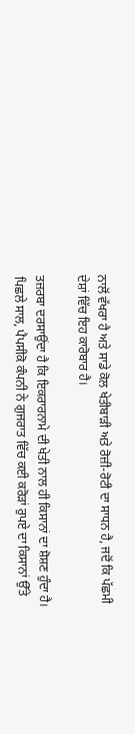ਨਾਲੋਂ ਵੱਖਰਾ ਹੈ ਅਤੇ ਸਾਡੇ ਕੋਲ ਖੇਤੀਬਾੜੀ ਅਤੇ ਰੋਜ਼ੀ-ਰੋਟੀ ਦਾ ਸਾਧਨ ਹੈ, ਜਦੋਂ ਕਿ ਪੱਛਮੀ ਦੇਸ਼ਾਂ ਵਿੱਚ ਇਹ ਕਾਰੋਬਾਰ ਹੈ।

ਤਜ਼ਰਬਾ ਦਰਸਾਉਂਦਾ ਹੈ ਕਿ ਇਕਰਾਰਨਾਮੇ ਦੀ ਖੇਤੀ ਨਾਲ ਹੀ ਕਿਸਾਨਾਂ ਦਾ ਸ਼ੋਸ਼ਣ ਹੁੰਦਾ ਹੈ। ਪਿਛਲੇ ਸਾਲ, ਪੈਪਸੀਕੋ ਕੰਪਨੀ ਨੇ ਗੁਜਰਾਤ ਵਿੱਚ ਕਈ ਕਰੋੜਾਂ ਰੁਪਏ ਦਾ ਕਿਸਾਨਾਂ ਉੱਤੇ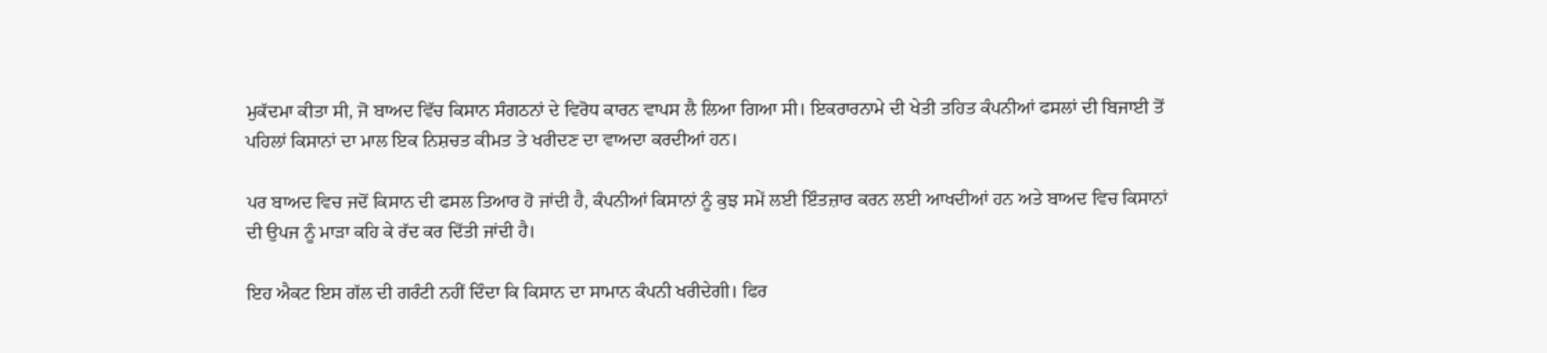ਮੁਕੱਦਮਾ ਕੀਤਾ ਸੀ, ਜੋ ਬਾਅਦ ਵਿੱਚ ਕਿਸਾਨ ਸੰਗਠਨਾਂ ਦੇ ਵਿਰੋਧ ਕਾਰਨ ਵਾਪਸ ਲੈ ਲਿਆ ਗਿਆ ਸੀ। ਇਕਰਾਰਨਾਮੇ ਦੀ ਖੇਤੀ ਤਹਿਤ ਕੰਪਨੀਆਂ ਫਸਲਾਂ ਦੀ ਬਿਜਾਈ ਤੋਂ ਪਹਿਲਾਂ ਕਿਸਾਨਾਂ ਦਾ ਮਾਲ ਇਕ ਨਿਸ਼ਚਤ ਕੀਮਤ ਤੇ ਖਰੀਦਣ ਦਾ ਵਾਅਦਾ ਕਰਦੀਆਂ ਹਨ।

ਪਰ ਬਾਅਦ ਵਿਚ ਜਦੋਂ ਕਿਸਾਨ ਦੀ ਫਸਲ ਤਿਆਰ ਹੋ ਜਾਂਦੀ ਹੈ, ਕੰਪਨੀਆਂ ਕਿਸਾਨਾਂ ਨੂੰ ਕੁਝ ਸਮੇਂ ਲਈ ਇੰਤਜ਼ਾਰ ਕਰਨ ਲਈ ਆਖਦੀਆਂ ਹਨ ਅਤੇ ਬਾਅਦ ਵਿਚ ਕਿਸਾਨਾਂ ਦੀ ਉਪਜ ਨੂੰ ਮਾੜਾ ਕਹਿ ਕੇ ਰੱਦ ਕਰ ਦਿੱਤੀ ਜਾਂਦੀ ਹੈ।

ਇਹ ਐਕਟ ਇਸ ਗੱਲ ਦੀ ਗਰੰਟੀ ਨਹੀਂ ਦਿੰਦਾ ਕਿ ਕਿਸਾਨ ਦਾ ਸਾਮਾਨ ਕੰਪਨੀ ਖਰੀਦੇਗੀ। ਫਿਰ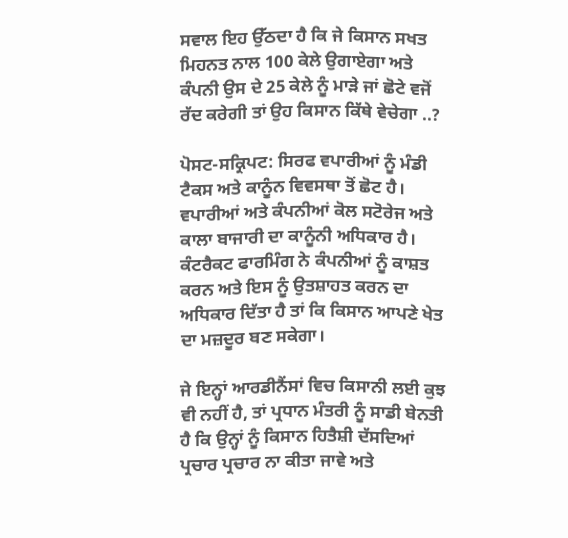ਸਵਾਲ ਇਹ ਉੱਠਦਾ ਹੈ ਕਿ ਜੇ ਕਿਸਾਨ ਸਖਤ ਮਿਹਨਤ ਨਾਲ 100 ਕੇਲੇ ਉਗਾਏਗਾ ਅਤੇ ਕੰਪਨੀ ਉਸ ਦੇ 25 ਕੇਲੇ ਨੂੰ ਮਾੜੇ ਜਾਂ ਛੋਟੇ ਵਜੋਂ ਰੱਦ ਕਰੇਗੀ ਤਾਂ ਉਹ ਕਿਸਾਨ ਕਿੱਥੇ ਵੇਚੇਗਾ ..?

ਪੋਸਟ-ਸਕ੍ਰਿਪਟ: ਸਿਰਫ ਵਪਾਰੀਆਂ ਨੂੰ ਮੰਡੀ ਟੈਕਸ ਅਤੇ ਕਾਨੂੰਨ ਵਿਵਸਥਾ ਤੋਂ ਛੋਟ ਹੈ। ਵਪਾਰੀਆਂ ਅਤੇ ਕੰਪਨੀਆਂ ਕੋਲ ਸਟੋਰੇਜ ਅਤੇ ਕਾਲਾ ਬਾਜਾਰੀ ਦਾ ਕਾਨੂੰਨੀ ਅਧਿਕਾਰ ਹੈ। ਕੰਟਰੈਕਟ ਫਾਰਮਿੰਗ ਨੇ ਕੰਪਨੀਆਂ ਨੂੰ ਕਾਸ਼ਤ ਕਰਨ ਅਤੇ ਇਸ ਨੂੰ ਉਤਸ਼ਾਹਤ ਕਰਨ ਦਾ ਅਧਿਕਾਰ ਦਿੱਤਾ ਹੈ ਤਾਂ ਕਿ ਕਿਸਾਨ ਆਪਣੇ ਖੇਤ ਦਾ ਮਜ਼ਦੂਰ ਬਣ ਸਕੇਗਾ।

ਜੇ ਇਨ੍ਹਾਂ ਆਰਡੀਨੈਂਸਾਂ ਵਿਚ ਕਿਸਾਨੀ ਲਈ ਕੁਝ ਵੀ ਨਹੀਂ ਹੈ, ਤਾਂ ਪ੍ਰਧਾਨ ਮੰਤਰੀ ਨੂੰ ਸਾਡੀ ਬੇਨਤੀ ਹੈ ਕਿ ਉਨ੍ਹਾਂ ਨੂੰ ਕਿਸਾਨ ਹਿਤੈਸ਼ੀ ਦੱਸਦਿਆਂ ਪ੍ਰਚਾਰ ਪ੍ਰਚਾਰ ਨਾ ਕੀਤਾ ਜਾਵੇ ਅਤੇ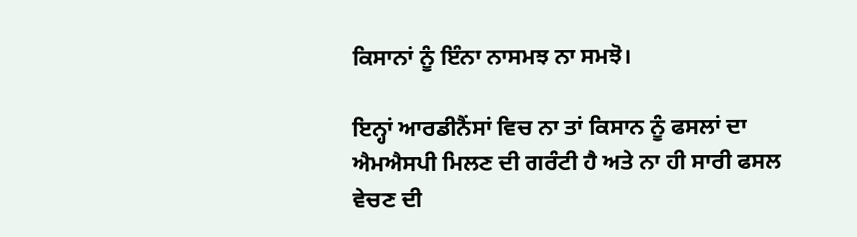ਕਿਸਾਨਾਂ ਨੂੰ ਇੰਨਾ ਨਾਸਮਝ ਨਾ ਸਮਝੋ।

ਇਨ੍ਹਾਂ ਆਰਡੀਨੈਂਸਾਂ ਵਿਚ ਨਾ ਤਾਂ ਕਿਸਾਨ ਨੂੰ ਫਸਲਾਂ ਦਾ ਐਮਐਸਪੀ ਮਿਲਣ ਦੀ ਗਰੰਟੀ ਹੈ ਅਤੇ ਨਾ ਹੀ ਸਾਰੀ ਫਸਲ ਵੇਚਣ ਦੀ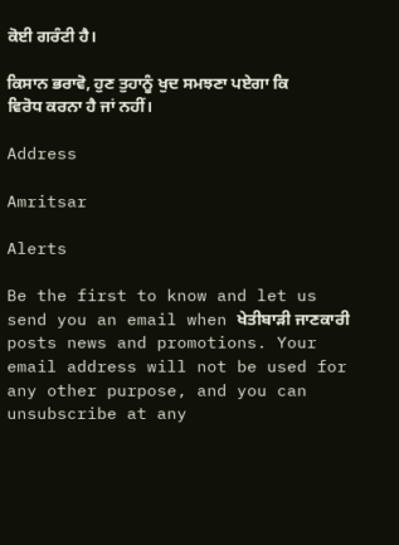ਕੋਈ ਗਰੰਟੀ ਹੈ।

ਕਿਸਾਨ ਭਰਾਵੋ, ਹੁਣ ਤੁਹਾਨੂੰ ਖੁਦ ਸਮਝਣਾ ਪਏਗਾ ਕਿ ਵਿਰੋਧ ਕਰਨਾ ਹੈ ਜਾਂ ਨਹੀਂ।

Address

Amritsar

Alerts

Be the first to know and let us send you an email when ਖੇਤੀਬਾੜੀ ਜਾਣਕਾਰੀ posts news and promotions. Your email address will not be used for any other purpose, and you can unsubscribe at any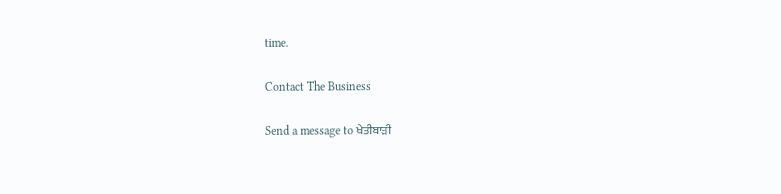time.

Contact The Business

Send a message to ਖੇਤੀਬਾੜੀ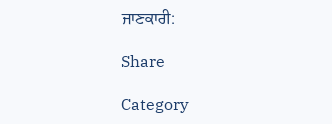ਜਾਣਕਾਰੀ:

Share

Category